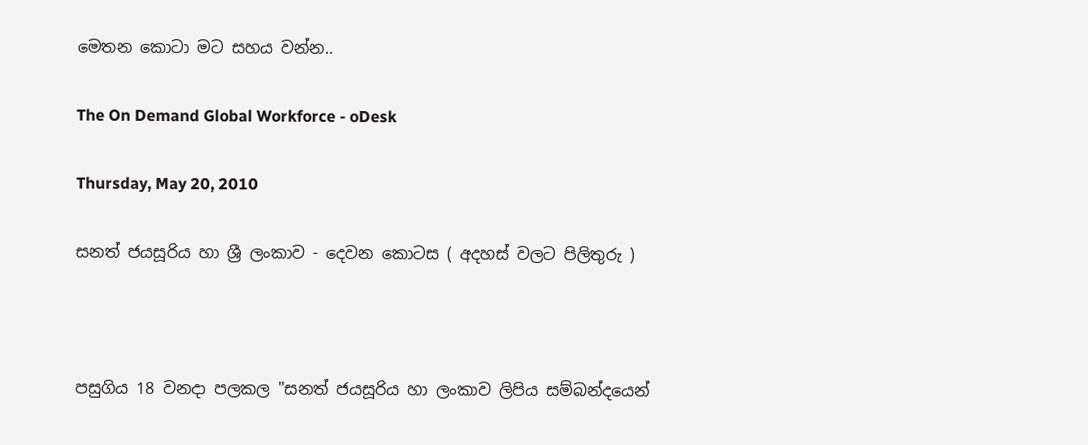මෙතන කොටා මට සහය වන්න..

The On Demand Global Workforce - oDesk

Thursday, May 20, 2010

සනත් ජයසූරිය හා ශ්‍රී ලංකාව - දෙවන කොටස ( අදහස් වලට පිලිතුරු )



පසුගිය 18 වනදා පලකල "සනත් ජයසූරිය හා ලංකාව ලිපිය සම්බන්දයෙන්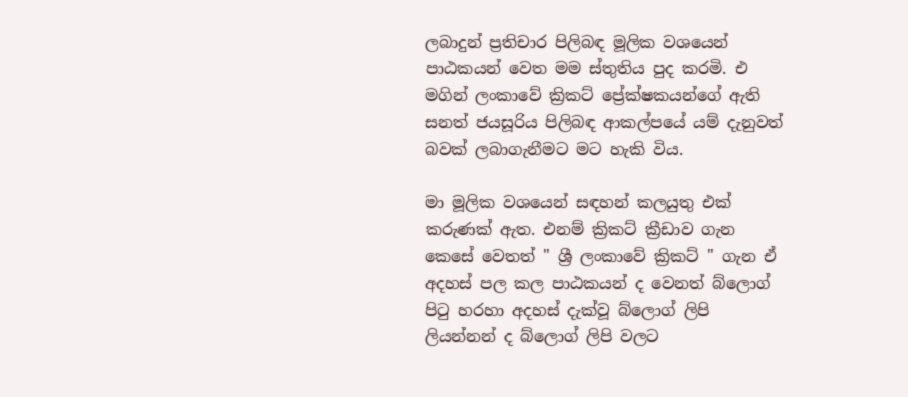ලබාදුන් ප්‍රතිචාර පිලිබඳ මූලික වශයෙන් පාඨකයන් වෙත මම ස්තුතිය පුද කරමි. එ මගින් ලංකාවේ ක්‍රිකට් ප්‍රේක්ෂකයන්ගේ ඇති සනත් ජයසූරිය පිලිබඳ ආකල්පයේ යම් දැනුවත් බවක් ලබාගැනීමට මට හැකි විය.

මා මූලික වශයෙන් සඳහන් කලයුතු එක් කරුණක් ඇත. එනම් ක්‍රිකට් ක්‍රීඩාව ගැන කෙසේ වෙතත් " ශ්‍රී ලංකාවේ ක්‍රිකට් " ගැන ඒ අදහස් පල කල පාඨකයන් ද වෙනත් බ්ලොග් පි‍ටු හරහා අදහස් දැක්වූ බ්ලොග් ලිපි ලියන්නන් ද බ්ලොග් ලිපි වලට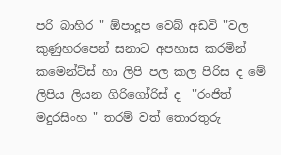පරි බාහිර " ඕපාදූප වෙබ් අඩවි "වල කුණුහරපෙන් සනාට අපහාස කරමින් කමෙන්ට්ස් හා ලිපි පල කල පිරිස ද මේ ලිපිය ලියන ගිරිගෝරිස් ද  "රංජිත් මදුරසිංහ " තරම් වත් තොරතුරු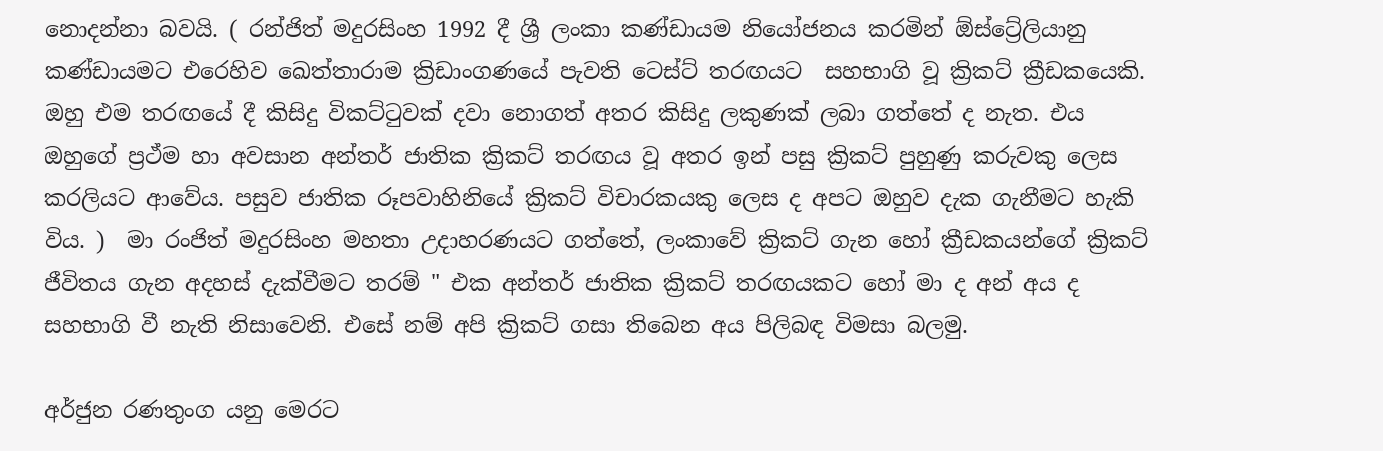නොදන්නා බවයි. ( රන්ජිත් මදුරසිංහ 1992 දී ශ්‍රී ලංකා කණ්ඩායම නියෝජනය කරමින් ඕස්ට්‍රේලියානු කණ්ඩායමට එරෙහිව ඛෙත්තාරාම ක්‍රිඩාංගණයේ පැවති ටෙස්ට් තරඟයට  සහභාගි වූ ක්‍රිකට් ක්‍රීඩකයෙකි. ඔහු එම තරඟයේ දී කිසිදු විකට්‍ටුවක් දවා නොගත් අතර කිසිදු ලකුණක් ලබා ගත්තේ ද නැත. එය ඔහුගේ ප්‍රථ්ම හා අවසාන අන්තර් ජාතික ක්‍රිකට් තරඟය වූ අතර ඉන් පසු ක්‍රිකට් පුහුණු කරුවකු ලෙස කරලියට ආවේය. පසුව ජාතික රූපවාහිනියේ ක්‍රිකට් විචාරකයකු ලෙස ද අපට ඔහුව දැක ගැනීමට හැකි විය. )  මා රංජිත් මදුරසිංහ මහතා උදාහරණයට ගත්තේ, ලංකාවේ ක්‍රිකට් ගැන හෝ ක්‍රීඩකයන්ගේ ක්‍රිකට් ජීවිතය ගැන අදහස් දැක්වීමට තරම් " එක අන්තර් ජාතික ක්‍රිකට් තරඟයකට හෝ මා ද අන් අය ද සහභාගි වී නැති නිසාවෙනි. එසේ නම් අපි ක්‍රිකට් ගසා තිබෙන අය පිලිබඳ විමසා බලමු.

අර්ජුන රණතුංග යනු මෙරට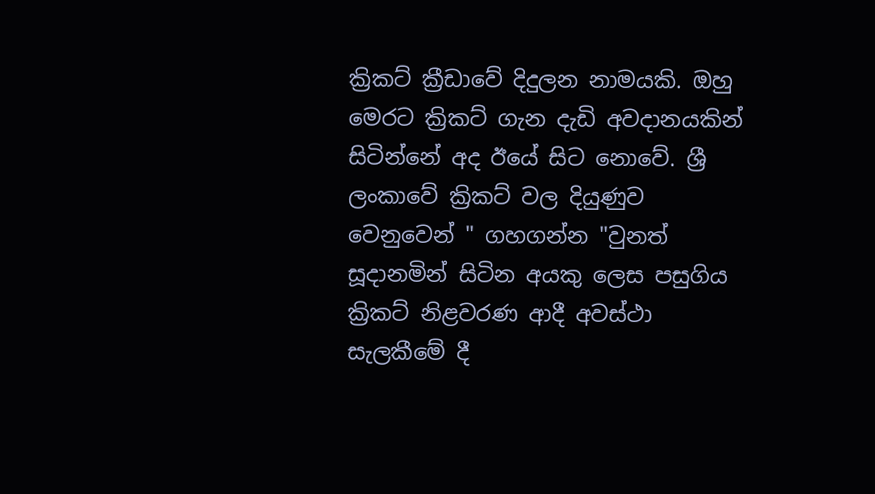ක්‍රිකට් ක්‍රීඩාවේ දිදුලන නාමයකි. ඔහු මෙරට ක්‍රිකට් ගැන දැඩි අවදානයකින් සිටින්නේ අද ඊයේ සිට නොවේ. ශ්‍රී ලංකාවේ ක්‍රිකට් වල දියුණුව වෙනුවෙන් " ගහගන්න "වුනත් සූදානමින් සිටින අයකු ලෙස පසුගිය ක්‍රිකට් නිළවරණ ආදී අවස්ථා සැලකීමේ දී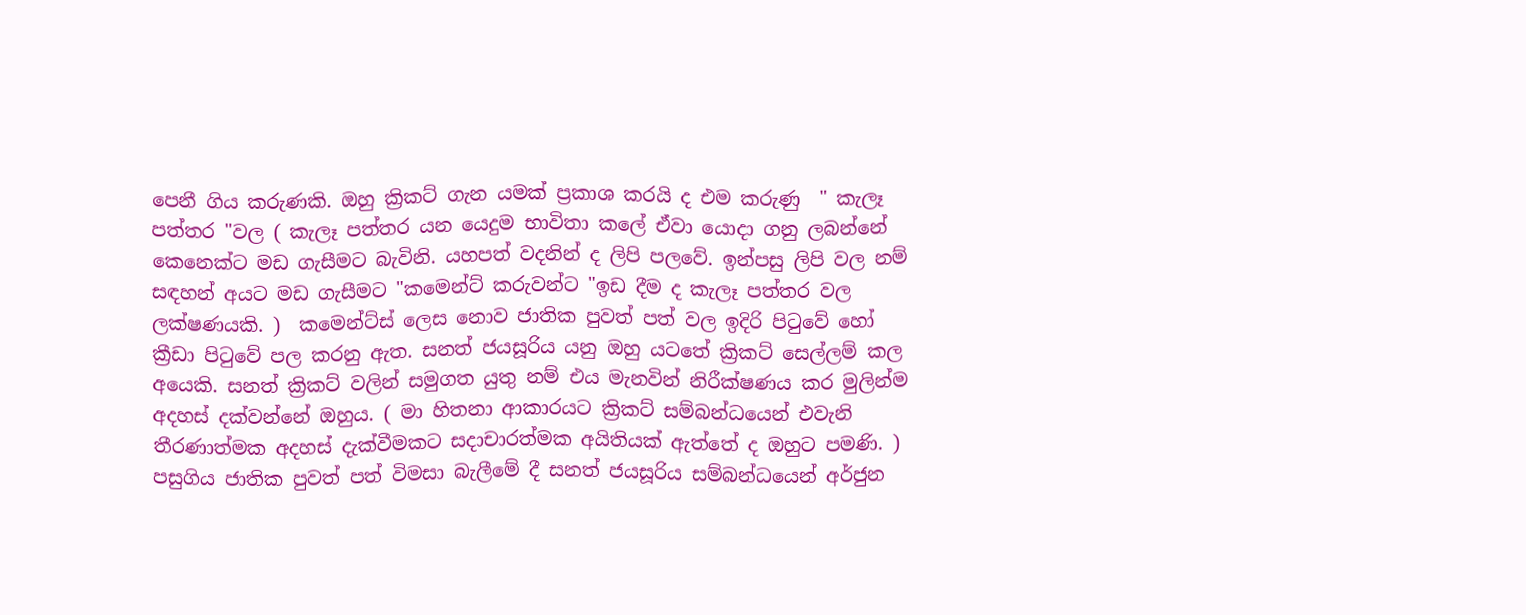පෙනී ගිය කරුණකි. ඔහු ක්‍රිකට් ගැන යමක් ප්‍රකාශ කරයි ද එම කරුණු  " කැලෑ පත්තර "වල ( කැලෑ පත්තර යන යෙදුම භාවිතා කලේ ඒවා යොදා ගනු ලබන්නේ කෙනෙක්ට මඩ ගැසීමට බැවිනි. යහපත් වදනින් ද ලිපි පලවේ. ඉන්පසු ලිපි වල නම් සඳහන් අයට මඩ ගැසීමට "කමෙන්ට් කරුවන්ට "ඉඩ දීම ද කැලෑ පත්තර වල ලක්ෂණයකි. )  කමෙන්ට්ස් ලෙස නොව ජාතික පුවත් පත් වල ඉදිරි පි‍ටුවේ හෝ ක්‍රීඩා පි‍ටුවේ පල කරනු ඇත. සනත් ජයසූරිය යනු ඔහු යටතේ ක්‍රිකට් සෙල්ලම් කල අයෙකි. සනත් ක්‍රිකට් වලින් සමුගත යුතු නම් එය මැනවින් නිරීක්ෂණය කර මුලින්ම අදහස් දක්වන්නේ ඔහුය. ( මා හිතනා ආකාරයට ක්‍රිකට් සම්බන්ධයෙන් එවැනි තීරණාත්මක අදහස් දැක්වීමකට සදාචාරත්මක අයිතියක් ඇත්තේ ද ඔහුට පමණි. ) පසුගිය ජාතික පුවත් පත් විමසා බැලීමේ දී සනත් ජයසූරිය සම්බන්ධයෙන් අර්ජුන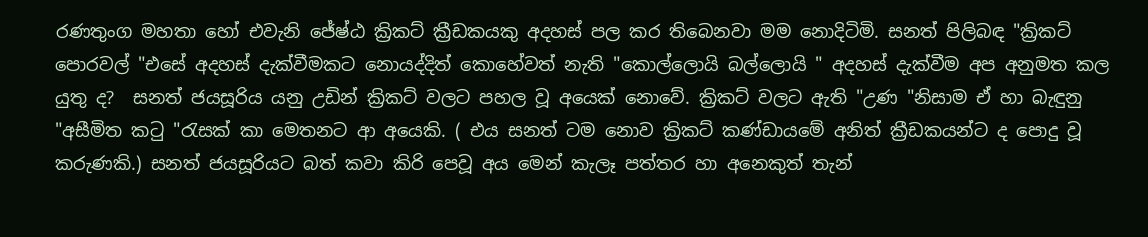රණතුංග මහතා හෝ එවැනි ජේෂ්ඨ ක්‍රිකට් ක්‍රීඩකයකු අදහස් පල කර තිබෙනවා මම නොදිටිමි. සනත් පිලිබඳ "ක්‍රිකට් පොරවල් "එසේ අදහස් දැක්වීමකට නොයද්දිත් කොහේවත් නැති "කොල්ලොයි බල්ලොයි " අදහස් දැක්වීම අප අනුමත කල යුතු ද?  සනත් ජයසූරිය යනු උඩින් ක්‍රිකට් වලට පහල වූ අයෙක් නොවේ. ක්‍රිකට් වලට ඇති "උණ "නිසාම ඒ හා බැඳුනු "අසීමිත ක‍ටු "රැසක් කා මෙතනට ආ අයෙකි. ( එය සනත් ටම නොව ක්‍රිකට් කණ්ඩායමේ අනිත් ක්‍රීඩකයන්ට ද පොදු වූ කරුණකි.) සනත් ජයසූරියට බත් කවා කිරි පෙවූ අය මෙන් කැලෑ පත්තර හා අනෙකුත් තැන්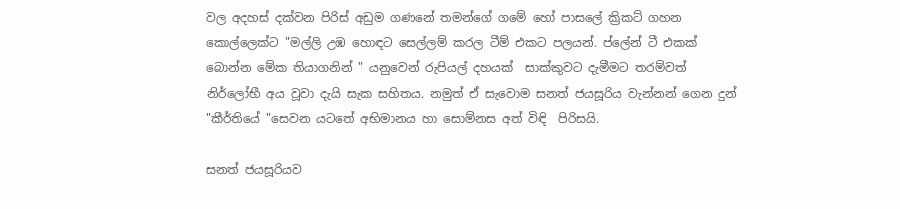වල අදහස් දක්වන පිරිස් අඩුම ගණනේ තමන්ගේ ගමේ හෝ පාසලේ ක්‍රිකට් ගහන කොල්ලෙක්ට "මල්ලි උඹ හොඳට සෙල්ලම් කරල ටීම් එකට පලයන්. ප්ලේන් ටී එකක් බොන්න මේක තියාගනින් " යනුවෙන් රුපියල් දහයක්  සාක්කුවට දැමීමට තරම්වත් නිර්ලෝභී අය වූවා දැයි සැක සහිතය. නමුත් ඒ සැවොම සනත් ජයසූරිය වැන්නන් ගෙන දුන් "කීර්තියේ "සෙවන යටතේ අභිමානය හා සොම්නස අත් විඳි  පිරිසයි.

සනත් ජයසූරියව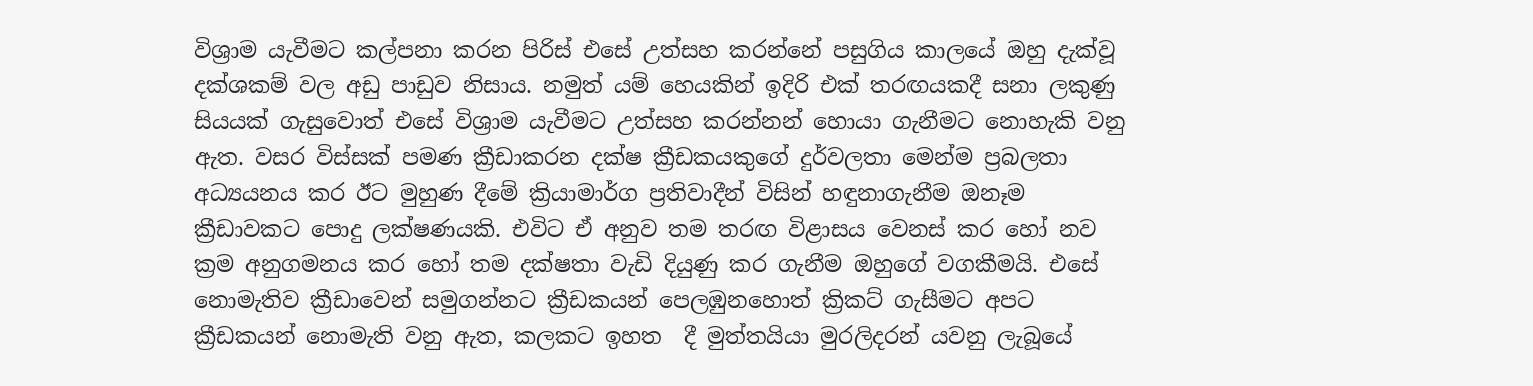විශ්‍රාම යැවීමට කල්පනා කරන පිරිස් එසේ උත්සහ කරන්නේ පසුගිය කාලයේ ඔහු දැක්වූ දක්ශකම් වල අඩු පාඩුව නිසාය. නමුත් යම් හෙයකින් ඉදිරි එක් තරඟයකදී සනා ලකුණු සියයක් ගැසුවොත් එසේ විශ්‍රාම යැවීමට උත්සහ කරන්නන් හොයා ගැනීමට නොහැකි වනු ඇත. වසර විස්සක් පමණ ක්‍රීඩාකරන දක්ෂ ක්‍රීඩකයකුගේ දුර්වලතා මෙන්ම ප්‍රබලතා අධ්‍යයනය කර ඊට මුහුණ දීමේ ක්‍රියාමාර්ග ප්‍රතිවාදීන් විසින් හඳුනාගැනීම ඔනෑම ක්‍රීඩාවකට පොදු ලක්ෂණයකි. එවිට ඒ අනුව තම තරඟ විළාසය වෙනස් කර හෝ නව ක්‍රම අනුගමනය කර හෝ තම දක්ෂතා වැඩි දියුණු කර ගැනීම ඔහුගේ වගකීමයි. එසේ නොමැතිව ක්‍රීඩාවෙන් සමුගන්නට ක්‍රීඩකයන් පෙලඹුනහොත් ක්‍රිකට් ගැසීමට අපට ක්‍රීඩකයන් නොමැති වනු ඇත, කලකට ඉහත  දී මුත්තයියා මුරලිදරන් යවනු ලැබූයේ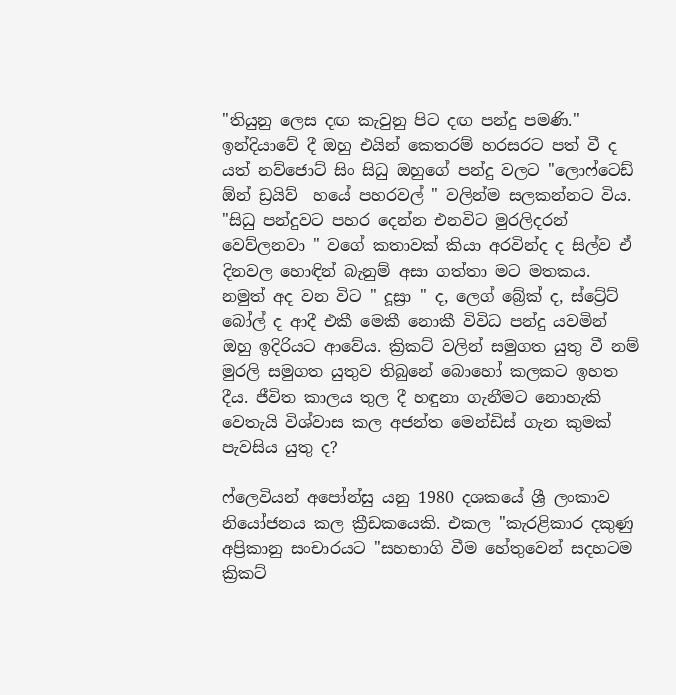"තියුනු ලෙස දඟ කැවුනු පිට දඟ පන්දු පමණි." ඉන්දියාවේ දී ඔහු එයින් කෙතරම් හරසරට පත් වී ද යත් නව්ජොට් සිං සිධු ඔහුගේ පන්දු වලට "ලොෆ්ටෙඩ් ඕන් ඩ්‍රයිව්  හයේ පහරවල් " වලින්ම සලකන්නට විය. "සිධු පන්දුවට පහර දෙන්න එනවිට මුරලිදරන් වෙව්ලනවා " වගේ කතාවක් කියා අරවින්ද ද සිල්ව ඒ දිනවල හොඳින් බැනුම් අසා ගත්තා මට මතකය. නමුත් අද වන විට " දූස්‍රා " ද, ලෙග් බ්‍රේක් ද, ස්ට්‍රේට් බෝල් ද ආදී එකී මෙකී නොකී විවිධ පන්දු යවමින් ඔහු ඉදිරියට ආවේය. ක්‍රිකට් වලින් සමුගත යුතු වී නම් මුරලි සමුගත යුතුව තිබුනේ බොහෝ කලකට ඉහත දීය. ජීවිත කාලය තුල දී හඳුනා ගැනීමට නොහැකි වෙතැයි විශ්වාස කල අජන්ත මෙන්ඩිස් ගැන කුමක් පැවසිය යුතු ද?

ෆ්ලෙවියන් අපෝන්සු යනු 1980 දශකයේ ශ්‍රී ලංකාව නියෝජනය කල ක්‍රීඩකයෙකි. එකල "කැරළිකාර දකුණු අප්‍රිකානු සංචාරයට "සහභාගි වීම හේතුවෙන් සදහටම ක්‍රිකට්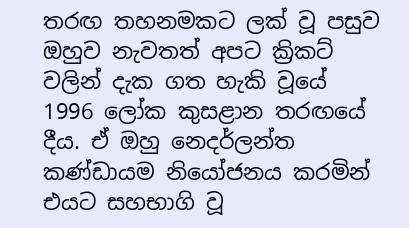තරඟ තහනමකට ලක් වූ පසුව ඔහුව නැවතත් අපට ක්‍රිකට් වලින් දැක ගත හැකි වූයේ 1996 ලෝක කුසළාන තරඟයේ දීය. ඒ ඔහු නෙදර්ලන්ත කණ්ඩායම නියෝජනය කරමින් එයට සහභාගි වූ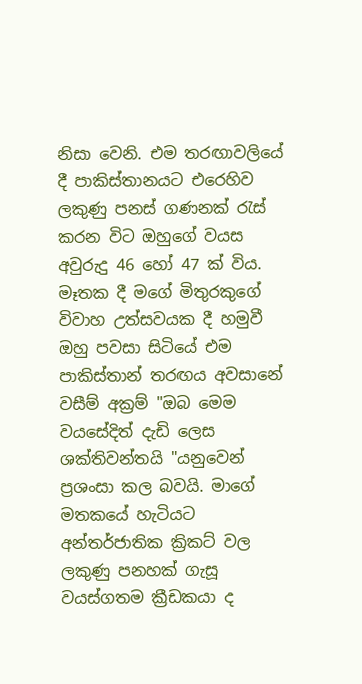නිසා වෙනි. එම තරඟාවලියේ දී පාකිස්තානයට එරෙහිව ලකුණු පනස් ගණනක් ‍රැස් කරන විට ඔහුගේ වයස අවුරුදු 46 හෝ 47 ක් විය. මෑතක දී මගේ මිතුරකුගේ විවාහ උත්සවයක දී හමුවී ඔහු පවසා සිටියේ එම පාකිස්තාන් තරඟය අවසානේ වසීම් අක්‍රම් "ඔබ මෙම වයසේදිත් දැඩි ලෙස ශක්තිවන්තයි "යනුවෙන් ප්‍රශංසා කල බවයි. මාගේ මතකයේ හැටියට අන්තර්ජාතික ක්‍රිකට් වල ලකුණු පනහක් ගැසූ වයස්ගතම ක්‍රීඩකයා ද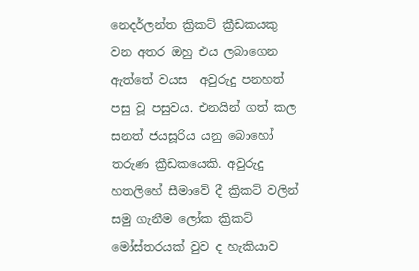නෙදර්ලන්ත ක්‍රිකට් ක්‍රීඩකයකු වන අතර ඔහු එය ලබාගෙන ඇත්තේ වයස  අවුරුදු පනහත් පසු වූ පසුවය. එනයින් ගත් කල සනත් ජයසූරිය යනු බොහෝ තරුණ ක්‍රීඩකයෙකි. අවුරුදු හතලිහේ සීමාවේ දී ක්‍රිකට් වලින් සමු ගැනීම ලෝක ක්‍රිකට් මෝස්තරයක් වුව ද හැකියාව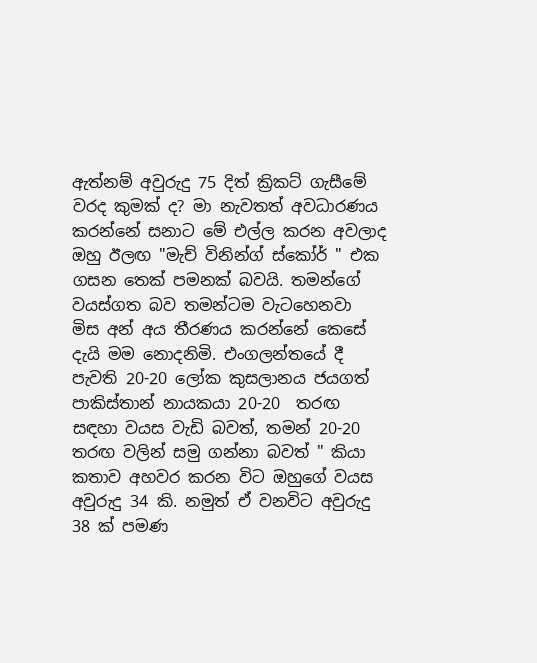ඇත්නම් අවුරුදු 75 දිත් ක්‍රිකට් ගැසීමේ වරද කුමක් ද? මා නැවතත් අවධාරණය කරන්නේ සනාට මේ එල්ල කරන අවලාද ඔහු ඊලඟ "මැච් විනින්ග් ස්කෝර් " එක ගසන තෙක් පමනක් බවයි. තමන්ගේ වයස්ගත බව තමන්ටම වැටහෙනවා මිස අන් අය තීරණය කරන්නේ කෙසේ දැයි මම නොදනිමි. එංගලන්තයේ දී පැවති 20-20 ලෝක කුසලානය ජයගත් පාකිස්තාන් නායකයා 20-20  තරඟ සඳහා වයස වැඩි බවත්, තමන් 20-20 තරඟ වලින් සමු ගන්නා බවත් " කියා කතාව අහවර කරන විට ඔහුගේ වයස අවුරුදු 34 කි. නමුත් ඒ වනවිට අවුරුදු 38 ක් පමණ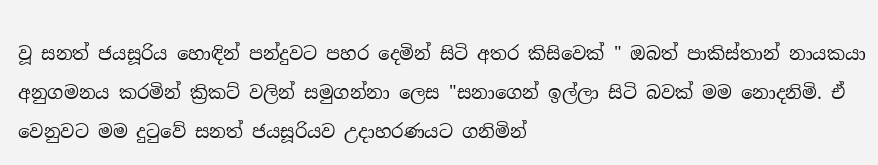වූ සනත් ජයසූරිය හොඳින් පන්දුවට පහර දෙමින් සිටි අතර කිසිවෙක් " ඔබත් පාකිස්තාන් නායකයා අනුගමනය කරමින් ක්‍රිකට් වලින් සමුගන්නා ලෙස "සනාගෙන් ඉල්ලා සිටි බවක් මම නොදනිමි. ඒ වෙනුවට මම දු‍ටුවේ සනත් ජයසූරියව උදාහරණයට ගනිමින්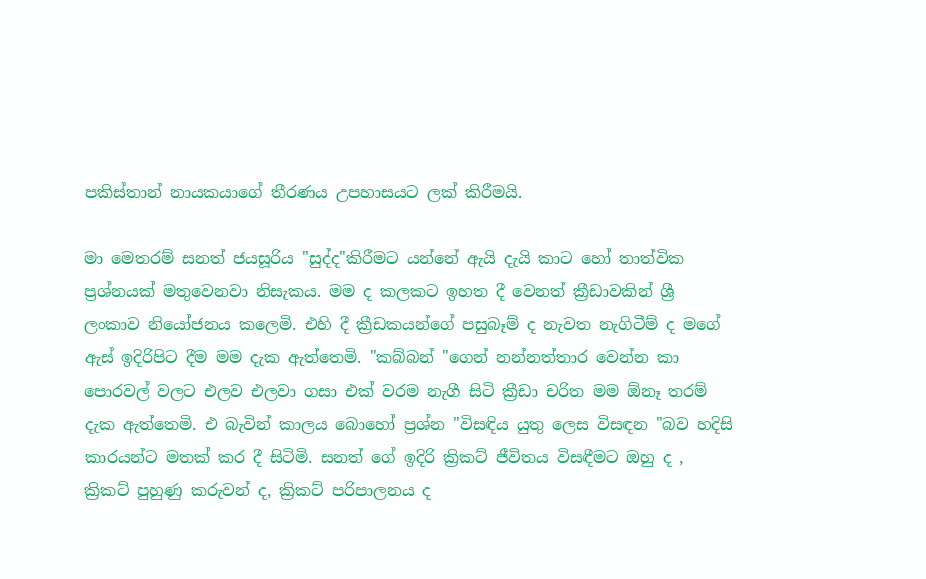පකිස්තාන් නායකයාගේ තීරණය උපහාසයට ලක් කිරීමයි.

මා මෙතරම් සනත් ජයසූරිය "සුද්ද"කිරීමට යන්නේ ඇයි දැයි කාට හෝ තාත්වික ප්‍රශ්නයක් මතුවෙනවා නිසැකය. මම ද කලකට ඉහත දී වෙනත් ක්‍රීඩාවකින් ශ්‍රී ලංකාව නියෝජනය කලෙමි. එහි දී ක්‍රීඩකයන්ගේ පසුබෑම් ද නැවත නැගිටීම් ද මගේ ඇස් ඉදිරිපිට දීම මම දැක ඇත්තෙමි. "කබ්බන් "ගෙන් නන්නත්තාර වෙන්න කා පොරවල් වලට එලව එලවා ගසා එක් වරම නැගී සිටි ක්‍රීඩා චරිත මම ඕනෑ තරම් දැක ඇත්තෙමි. එ බැවින් කාලය බොහෝ ප්‍රශ්න "විසඳිය යුතු ලෙස විසඳන "බව හදිසි කාරයන්ට මතක් කර දී සිටිමි. සනත් ගේ ඉදිරි ක්‍රිකට් ජීවිතය විසඳීමට ඔහු ද , ක්‍රිකට් පුහුණු කරුවන් ද, ක්‍රිකට් පරිපාලනය ද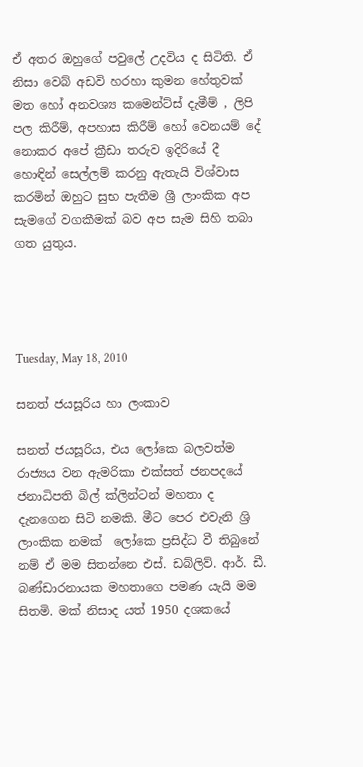ඒ අතර ඔහුගේ පවුලේ උදවිය ද සිටිති. ඒ නිසා වෙබ් අඩවි හරහා කුමන හේතුවක් මත හෝ අනවශ්‍ය කමෙන්ට්ස් දැමීම් , ලිපි පල කිරීම්, අපහාස කිරීම් හෝ වෙනයම් දේ නොකර අපේ ක්‍රීඩා තරුව ඉදිරියේ දී හොඳින් සෙල්ලම් කරනු ඇතැයි විශ්වාස කරමින් ඔහුට සුභ පැතීම ශ්‍රී ලාංකික අප සැමගේ වගකීමක් බව අප සැම සිහි තබා ගත යුතුය.




Tuesday, May 18, 2010

සනත් ජයසූරිය හා ලංකාව

සනත් ජයසූරිය, එය ලෝකෙ බලවත්ම රාජ්‍යය වන ඇමරිකා එක්සත් ජනපදයේ ජනාධිපති බිල් ක්ලින්ටන් මහතා ද දැනගෙන සිටි නමකි. මීට පෙර එවැනි ශ්‍රි ලාංකික නමක්  ලෝකෙ ප්‍රසිද්ධ වී තිබුනේ නම් ඒ මම සිතන්නෙ එස්. ඩබ්ලිව්. ආර්. ඩී. බණ්ඩාරනායක මහතාගෙ පමණ යැයි මම සිතමි. මක් නිසාද යත් 1950 දශකයේ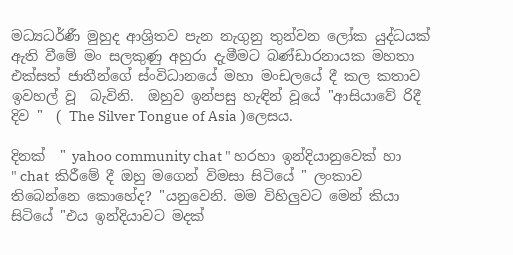මධ්‍යධර්ණී මුහුද ආශ්‍රිතව පැන නැගුනු තුන්වන ලෝක යුද්ධයක් ඇති වීමේ මං සලකුණු අහුරා දැමීමට බණ්ඩාරනායක මහතා එක්සත් ජාතීන්ගේ ස්ංවිධානයේ මහා මංඩලයේ දී කල කතාව ඉවහල් වූ  බැවිනි.  ඔහුව ඉන්පසු හැඳින් වූයේ "ආසියාවේ රිදී දිව "  ( The Silver Tongue of Asia )ලෙසය.

දිනක්  " yahoo community chat " හරහා ඉන්දියානුවෙක් හා " chat  කිරීමේ දී ඔහු මගෙන් විමසා සිටියේ " ලංකාව තිබෙන්නෙ කොහේද? "යනුවෙනි. මම විහිලුවට මෙන් කියා සිටියේ "එය ඉන්දියාවට මදක්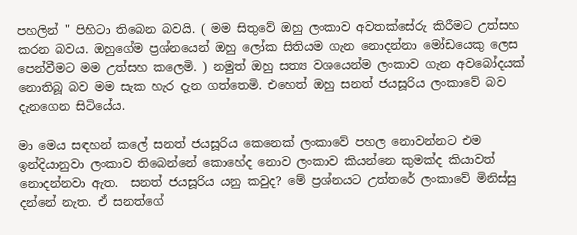පහලින් " පිහිටා තිබෙන බවයි. ( මම සිතුවේ ඔහු ලංකාව අවතක්සේරු කිරීමට උත්සහ කරන බවය. ඔහුගේම ප්‍රශ්නයෙන් ඔහු ලෝක සිතියම ගැන නොදන්නා මෝඩයෙකු ලෙස පෙන්වීමට මම උත්සහ කලෙමි. ) නමුත් ඔහු සත්‍ය වශයෙන්ම ලංකාව ගැන අවබෝදයක් නොතිබූ බව මම සැක හැර දැන ගත්තෙමි. එහෙත් ඔහු සනත් ජයසූරිය ලංකාවේ බව දැනගෙන සිටියේය.

මා මෙය සඳහන් කලේ සනත් ජයසූරිය කෙනෙක් ලංකාවේ පහල නොවන්නට එම ඉන්දියානුවා ලංකාව තිබෙන්නේ කොහේද නොව ලංකාව කියන්නෙ කුමක්ද කියාවත් නොදන්නවා ඇත.  සනත් ජයසූරිය යනු කවුද? මේ ප්‍රශ්නයට උත්තරේ ලංකාවේ මිනිස්සු දන්නේ නැත. ඒ සනත්ගේ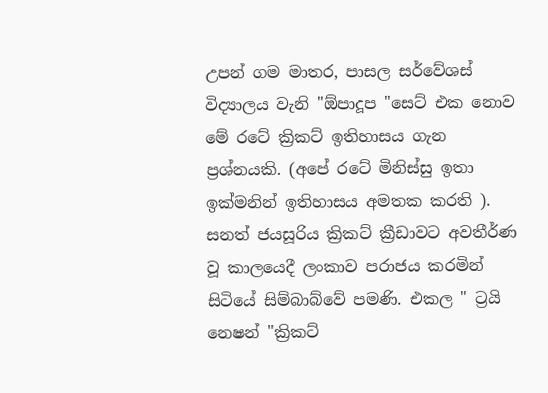උපන් ගම මාතර, පාසල සර්වේශස් විද්‍යාලය වැනි "ඕපාදූප "සෙට් එක නොව මේ රටේ ක්‍රිකට් ඉතිහාසය ගැන ප්‍රශ්නයකි. (අපේ රටේ මිනිස්සු ඉතා ඉක්මනින් ඉතිහාසය අමතක කරති ). සනත් ජයසූරිය ක්‍රිකට් ක්‍රීඩාවට අවතීර්ණ වූ කාලයෙදී ලංකාව පරාජය කරමින් සිටියේ සිම්බාබ්වේ පමණි. එකල " ට්‍රයි නෙෂන් "ක්‍රිකට්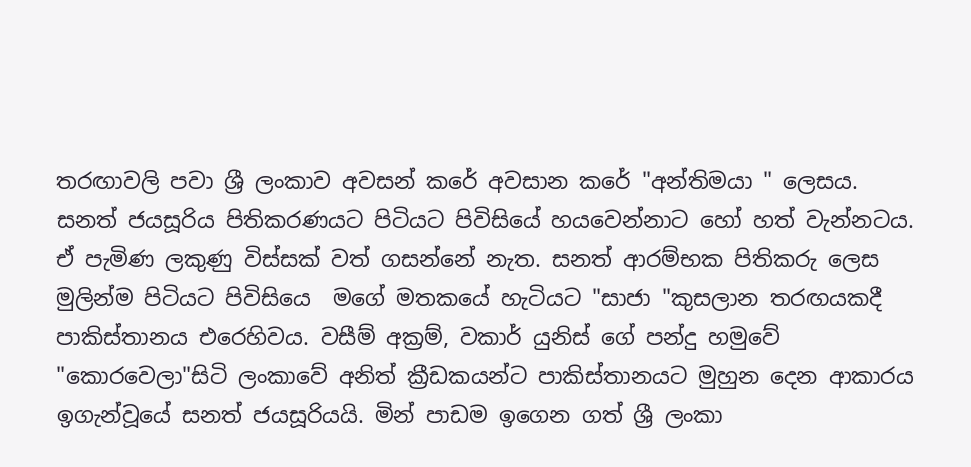තරඟාවලි පවා ශ්‍රී ලංකාව අවසන් කරේ අවසාන කරේ "අන්තිමයා " ලෙසය. සනත් ජයසූරිය පිතිකරණයට පිටියට පිවිසියේ හයවෙන්නාට හෝ හත් වැන්නටය. ඒ පැමිණ ලකුණු විස්සක් වත් ගසන්නේ නැත. සනත් ආරම්භක පිතිකරු ලෙස මුලින්ම පිටියට පිවිසියෙ  මගේ මතකයේ හැටියට "සාජා "කුසලාන තරඟයකදී පාකිස්තානය එරෙහිවය. වසීම් අක්‍රම්, වකාර් යුනිස් ගේ පන්දු හමුවේ "කොරවෙලා"සිටි ලංකාවේ අනිත් ක්‍රීඩකයන්ට පාකිස්තානයට මුහුන දෙන ආකාරය ඉගැන්වූයේ සනත් ජයසූරියයි. මින් පාඩම ඉගෙන ගත් ශ්‍රී ලංකා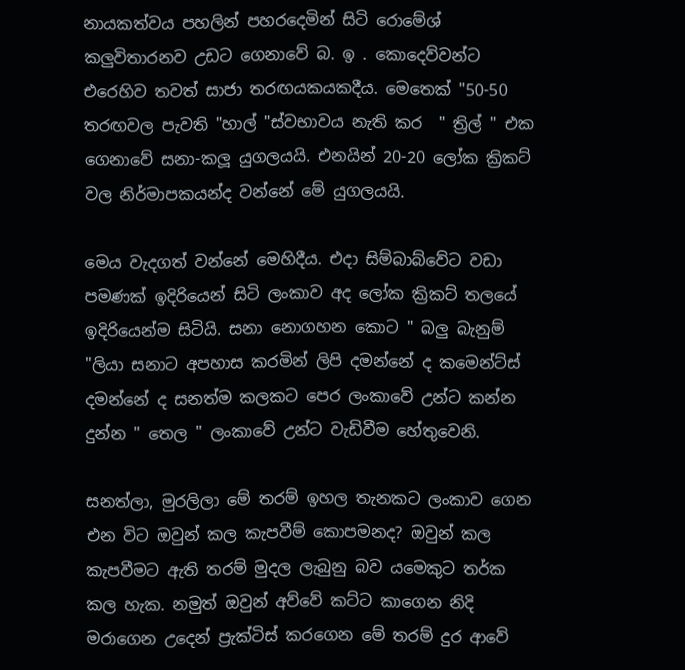නායකත්වය පහලින් පහරදෙමින් සිටි රොමේශ් කලුවිතාරනව උඩට ගෙනාවේ බ. ඉ . කොදෙව්වන්ට එරෙහිව තවත් සාජා තරඟයකයකදීය. මෙතෙක් "50-50 තරඟවල පැවති "හාල් "ස්වභාවය නැති කර  " ත්‍රිල් " එක ගෙනාවේ සනා-කලූ යුගලයයි. එනයින් 20-20 ලෝක ක්‍රිකට් වල නිර්මාපකයන්ද වන්නේ මේ යුගලයයි.

මෙය වැදගත් වන්නේ මෙහිදීය. එදා සිම්බාබ්වේට වඩා පමණක් ඉදිරියෙන් සිටි ලංකාව අද ලෝක ක්‍රිකට් තලයේ ඉදිරියෙන්ම සිටියි. සනා නොගහන කොට " බලු බැනුම් "ලියා සනාට අපහාස කරමින් ලිපි දමන්නේ ද කමෙන්ට්ස් දමන්නේ ද සනත්ම කලකට පෙර ලංකාවේ උන්ට කන්න දුන්න " තෙල " ලංකාවේ උන්ට වැඩිවීම හේතුවෙනි.

සනත්ලා, මුරලිලා මේ තරම් ඉහල තැනකට ලංකාව ගෙන එන විට ඔවුන් කල කැපවීම් කොපමනද? ඔවුන් කල කැපවීමට ඇති තරම් මුදල ලැබුනු බව යමෙකුට තර්ක කල හැක. නමුත් ඔවුන් අව්වේ කට්ට කාගෙන නිදි මරාගෙන උදෙන් ප්‍රැක්ටිස් කරගෙන මේ තරම් දුර ආවේ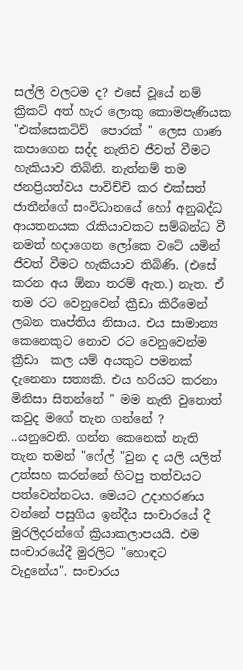සල්ලි වලටම ද? එසේ වූයේ නම් ක්‍රිකට් අත් හැර ලොකු කොමපැණියක "එක්සෙකටිව්  පොරක් " ලෙස ගාණ කපාගෙන සද්ද නැතිව ජීවත් වීමට හැකියාව තිබිනි. නැත්නම් තම ජනප්‍රියත්වය පාවිච්චි කර එක්සත් ජාතීන්ගේ සංවිධානයේ හෝ අනුබද්ධ ආයතනයක ‍රැකියාවකට සම්බන්ධ වී නමත් හදාගෙන ලෝකෙ වටේ යමින් ජීවත් වීමට හැකියාව තිබිණි. (එසේ කරන අය ඕනා තරම් ඇත.) නැත. ඒ තම රට වෙනුවෙන් ක්‍රීඩා කිරීමෙන් ලබන තෘප්තිය නිසාය. එය සාමාන්‍ය කෙනෙකුට නොව රට වෙනුවෙන්ම ක්‍රීඩා  කල යම් අයකුට පමනක් දැනෙනා සත්‍යකි. එය හරියට කරනා මිනිසා සිතන්නේ " මම නැති වුනොත් කවුද මගේ තැන ගන්නේ ? ..යනුවෙනි. ගන්න කෙනෙක් නැති තැන තමන් "ෆේල් "වුන ද යලි යලිත් උත්සහ කරන්නේ හිටපු තත්වයට පත්වෙන්නටය. මෙයට උදාහරණය වන්නේ පසුගිය ඉන්දීය සංචාරයේ දී මුරලිදරන්ගේ ක්‍රියාකලාපයයි. එම සංචාරයේදී මුරලිට "හොඳට වැදුනේය". සංචාරය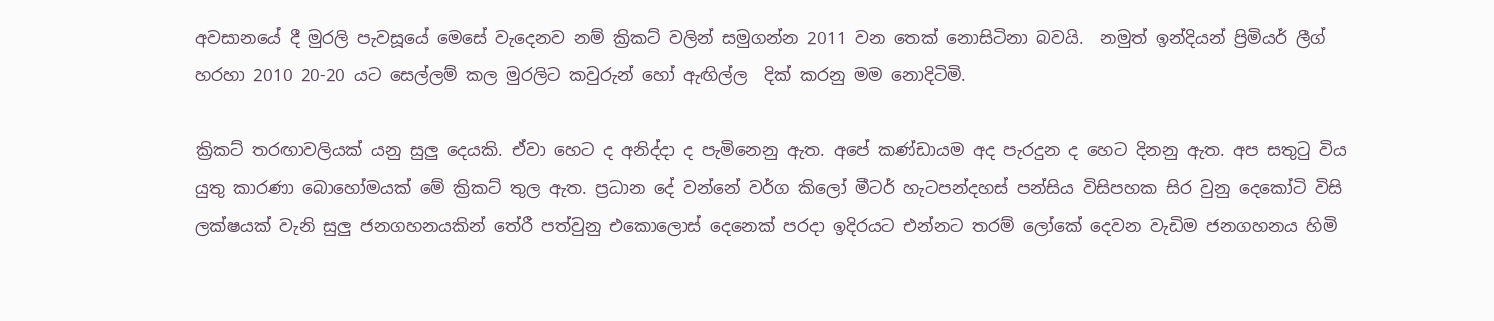අවසානයේ දී මුරලි පැවසූයේ මෙසේ වැදෙනව නම් ක්‍රිකට් වලින් සමුගන්න 2011 වන තෙක් නොසිටිනා බවයි.  නමුත් ඉන්දියන් ප්‍රිමියර් ලීග් හරහා 2010 20-20 යට සෙල්ලම් කල මුරලිට කවුරුන් හෝ ඇඟිල්ල  දික් කරනු මම නොදිටිමි.

ක්‍රිකට් තරඟාවලියක් යනු සුලු දෙයකි. ඒවා හෙට ද අනිද්දා ද පැමිනෙනු ඇත. අපේ කණ්ඩායම අද පැරදුන ද හෙට දිනනු ඇත. අප සතු‍ටු විය යුතු කාරණා බොහෝමයක් මේ ක්‍රිකට් තුල ඇත. ප්‍රධාන දේ වන්නේ වර්ග කිලෝ මීටර් හැටපන්දහස් පන්සිය විසිපහක සිර වුනු දෙකෝටි විසි ලක්ෂයක් වැනි සුලු ජනගහනයකින් තේරී පත්වුනු එකොලොස් දෙනෙක් පරදා ඉදිරයට එන්නට තරම් ලෝකේ දෙවන වැඩිම ජනගහනය හිමි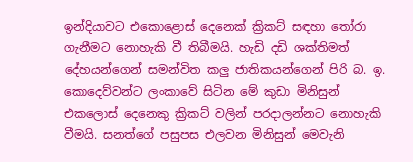ඉන්දියාවට එකොළොස් දෙනෙක් ක්‍රිකට් සඳහා ‍තෝරා ගැනීමට නොහැකි වී තිබීමයි. හැඩි දඩි ශක්තිමත් දේහයන්ගෙන් සමන්විත කලු ජාතිකයන්ගෙන් පිරි බ. ඉ. කොදෙව්වන්ට ලංකාවේ සිටින මේ කුඩා මිනිසුන් එකලොස් දෙනෙකු ක්‍රිකට් වලින් පරදාලන්නට නොහැකි වීමයි. සනත්ගේ පසුපස එලවන මිනිසුන් මෙවැනි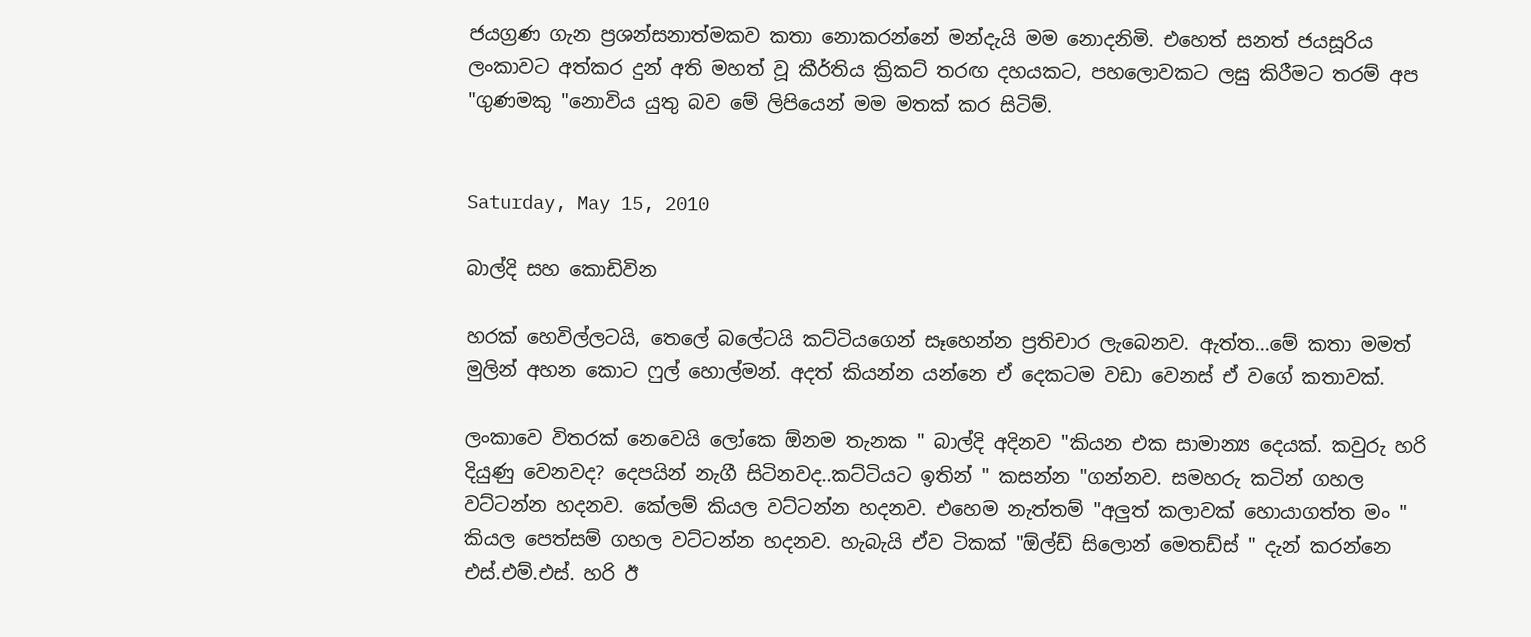ජයග්‍රණ ගැන ප්‍රශන්සනාත්මකව කතා නොකරන්නේ මන්දැයි මම නොදනිමි. එහෙත් සනත් ජයසූරිය ලංකාවට අත්කර දුන් අති මහත් වූ කීර්තිය ක්‍රිකට් තරඟ දහයකට, පහලොවකට ලඝු කිරීමට තරම් අප "ගුණමකු "නොවිය යුතු බව මේ ලිපියෙන් මම මතක් කර සිටිම්.


Saturday, May 15, 2010

බාල්දි සහ කොඩිවින

හරක් හෙවිල්ලටයි, තෙලේ බලේටයි කට්ටියගෙන් සෑහෙන්න ප්‍රතිචාර ලැබෙනව. ඇත්ත...මේ කතා මමත් මුලින් අහන කොට ෆුල් හොල්මන්. අදත් කියන්න යන්නෙ ඒ දෙකටම වඩා වෙනස් ඒ වගේ කතාවක්.

ලංකාවෙ විතරක් නෙවෙයි ලෝකෙ ඕනම තැනක " බාල්දි අදිනව "කියන එක සාමාන්‍ය දෙයක්. කවුරු හරි දියුණු වෙනවද? දෙපයින් නැගී සිටිනවද..කට්ටියට ඉතින් " කසන්න "ගන්නව. සමහරු කටින් ගහල වට්ටන්න හදනව. කේලම් කියල වට්ටන්න හදනව. එහෙම නැත්තම් "අලුත් කලාවක් හොයාගත්ත මං " කියල පෙත්සම් ගහල වට්ටන්න හදනව. හැබැයි ඒව ටිකක් "ඕල්ඩ් සිලොන් මෙතඩ්ස් " දැන් කරන්නෙ එස්.එම්.එස්. හරි ඊ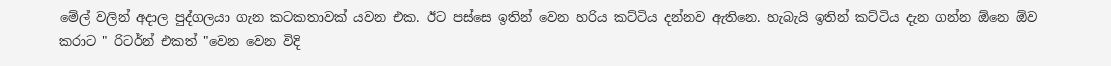මේල් වලින් අදාල පුද්ගලයා ගැන කටකතාවක් යවන එක. ඊට පස්සෙ ඉතින් වෙන හරිය කට්ටිය දන්නව ඇතිනෙ. හැබැයි ඉතින් කට්ටිය දැන ගන්න ඕනෙ ඕව කරාට " රිටර්න් එකත් "වෙන වෙන විදි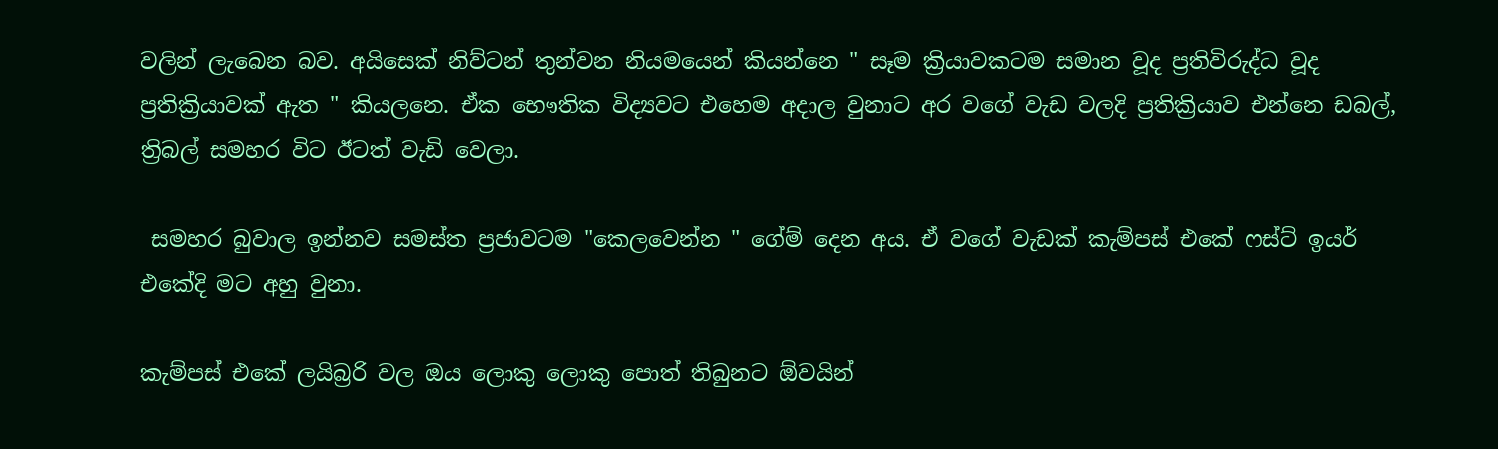වලින් ලැබෙන බව. අයිසෙක් නිව්ටන් තුන්වන නියමයෙන් කියන්නෙ " සෑම ක්‍රියාවකටම සමාන වූද ප්‍රතිවිරුද්ධ වූද ප්‍රතික්‍රියාවක් ඇත " කියලනෙ. ඒක භෞතික විද්‍යවට එහෙම අදාල වුනාට අර වගේ වැඩ වලදි ප්‍රතික්‍රියාව එන්නෙ ඩබල්, ත්‍රිබල් සමහර විට ඊටත් වැඩි වෙලා.

 සමහර බුවාල ඉන්නව සමස්ත ප්‍රජාවටම "කෙලවෙන්න " ගේම් දෙන අය. ඒ වගේ වැඩක් කැම්පස් එකේ ෆස්ට් ඉයර් එකේදි මට අහු වුනා.

කැම්පස් එකේ ලයිබ්‍රරි වල ඔය ලොකු ලොකු පොත් තිබුනට ඕවයින්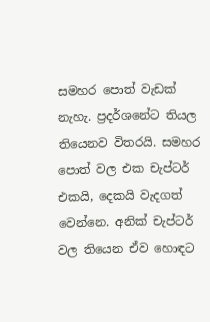සමහර පොත් වැඩක් නැහැ. ප්‍රදර්ශනේට තියල තියෙනව විතරයි. සමහර පොත් වල එක චැප්ටර් එකයි, දෙකයි වැදගත් වෙන්නෙ. අනික් චැප්ටර් වල තියෙන ඒව හොඳට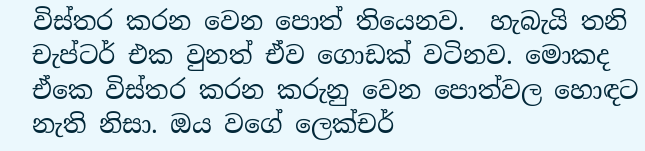විස්තර කරන වෙන පොත් තියෙනව.  හැබැයි තනි චැප්ටර් එක වුනත් ඒව ගොඩක් වටිනව. මොකද ඒකෙ විස්තර කරන කරුනු වෙන පොත්වල හොඳට නැති නිසා. ඔය වගේ ලෙක්චර්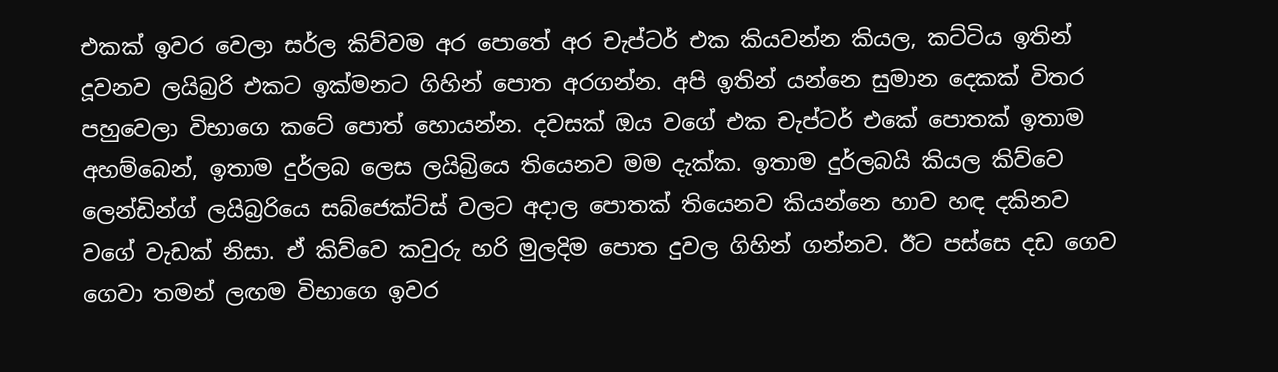එකක් ඉවර වෙලා සර්ල කිව්වම අර පොතේ අර චැප්ටර් එක කියවන්න කියල, කට්ටිය ඉතින් දූවනව ලයිබ්‍රරි එකට ඉක්මනට ගිහින් පොත අරගන්න. අපි ඉතින් යන්නෙ සුමාන දෙකක් විතර පහුවෙලා විභාගෙ කටේ පොත් හොයන්න. දවසක් ඔය වගේ එක චැප්ටර් එකේ පොතක් ඉතාම අහම්බෙන්, ඉතාම දුර්ලබ ලෙස ලයිබ්‍රියෙ තියෙනව මම දැක්ක. ඉතාම දුර්ලබයි කියල කිව්වෙ ලෙන්ඩින්ග් ලයිබ්‍රරියෙ සබ්ජෙක්ට්ස් වලට අදාල පොතක් තියෙනව කියන්නෙ හාව හඳ දකිනව වගේ වැඩක් නිසා. ඒ කිව්වෙ කවුරු හරි මුලදිම පොත දුවල ගිහින් ගන්නව. ඊට පස්සෙ දඩ ගෙව ගෙවා තමන් ලඟම විභාගෙ ඉවර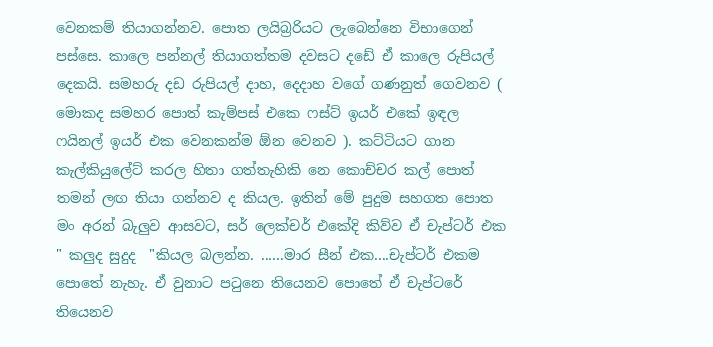වෙනකම් තියාගන්නව. පොත ලයිබ්‍රරියට ලැබෙන්නෙ විභාගෙන් පස්සෙ. කාලෙ පන්නල් තියාගත්තම දවසට දඩේ ඒ කාලෙ රුපියල් දෙකයි. සමහරු දඩ රුපියල් දාහ, දෙදාහ වගේ ගණනුත් ගෙවනව ( මොකද සමහර පොත් කැම්පස් එකෙ ෆස්ට් ඉයර් එකේ ඉඳල ෆයිනල් ඉයර් එක වෙනකන්ම ඕන වෙනව ). කට්ටියට ගාන කැල්කියුලේට් කරල හිතා ගත්තැහිකි නෙ කොච්චර කල් පොත් තමන් ලඟ තියා ගන්නව ද කියල. ඉතින් මේ පුදුම සහගත පොත මං අරන් බැලුව ආසවට, සර් ලෙක්චර් එකේදි කිව්ව ඒ චැප්ටර් එක " කලුද සුදුද  "කියල බලන්න. ......මාර සීන් එක....චැප්ටර් එකම පොතේ නැහැ. ඒ වුනාට ප‍ටුනෙ තියෙනව පොතේ ඒ චැප්ටරේ තියෙනව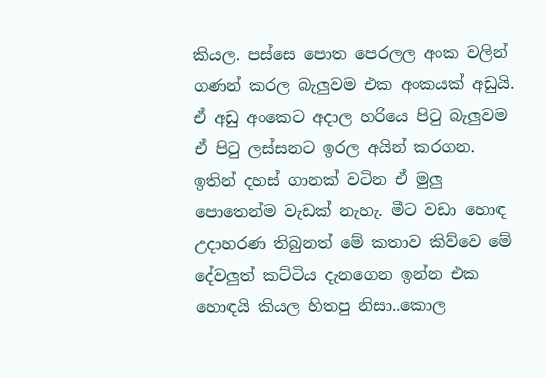කියල. පස්සෙ පොත පෙරලල අංක වලින් ගණන් කරල බැලුවම එක අංකයක් අඩුයි. ඒ අඩු අංකෙට අදාල හරියෙ පි‍ටු බැලුවම ඒ පි‍ටු ලස්සනට ඉරල අයින් කරගන. ඉතින් දහස් ගානක් වටින ඒ මුලු පොතෙන්ම වැඩක් නැහැ. මීට වඩා හොඳ උදාහරණ තිබුනත් මේ කතාව කිව්වෙ මේ දේවලුත් කට්ටිය දැනගෙන ඉන්න එක හොඳයි කියල හිතපු නිසා..කොල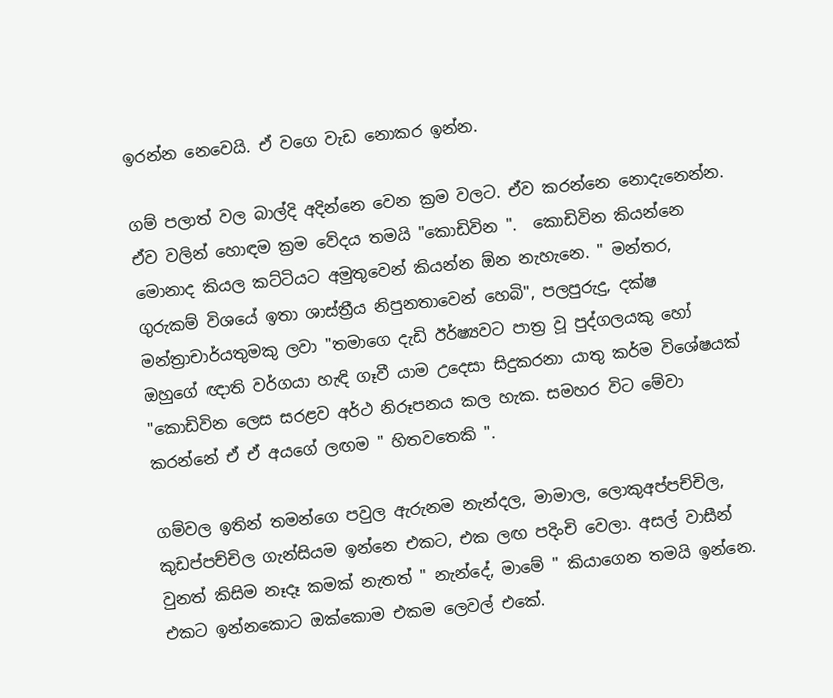ඉරන්න නෙවෙයි. ඒ වගෙ වැඩ නොකර ඉන්න.

ගම් පලාත් වල බාල්දි අදින්නෙ වෙන ක්‍රම වලට. ඒව කරන්නෙ නොදැනෙන්න. ඒව වලින් හොඳම ක්‍රම වේදය තමයි "කොඩිවින ".  කොඩිවින කියන්නෙ මොනාද කියල කට්ටියට අමුතුවෙන් කියන්න ඕන නැහැනෙ. " මන්තර, ගුරුකම් විශයේ ඉතා ශාස්ත්‍රීය නිපුනතාවෙන් හෙබි", පලපුරුදු, දක්ෂ මන්ත්‍රාචාර්යතුමකු ලවා "තමාගෙ දැඩි ඊර්ෂ්‍යවට පාත්‍ර වූ පුද්ගලයකු හෝ ඔහුගේ ඥාති වර්ගයා හැඳි ගෑවී යාම උදෙසා සිදුකරනා යාතු කර්ම විශේෂයක් "කොඩිවින ලෙස සරළව අර්ථ නිරූපනය කල හැක. සමහර විට මේවා කරන්නේ ඒ ඒ අයගේ ලඟම " හිතවතෙකි ".

ගම්වල ඉතින් තමන්ගෙ පවුල ඇරුනම නැන්දල, මාමාල, ලොකුඅප්පච්චිල, කුඩප්පච්චිල ගැන්සියම ඉන්නෙ එකට, එක ලඟ පදිංචි වෙලා. අසල් වාසීන් වුනත් කිසිම නෑදෑ කමක් නැතත් " නැන්දේ, මාමේ " කියාගෙන තමයි ඉන්නෙ. එකට ඉන්නකොට ඔක්කොම එකම ලෙවල් එකේ.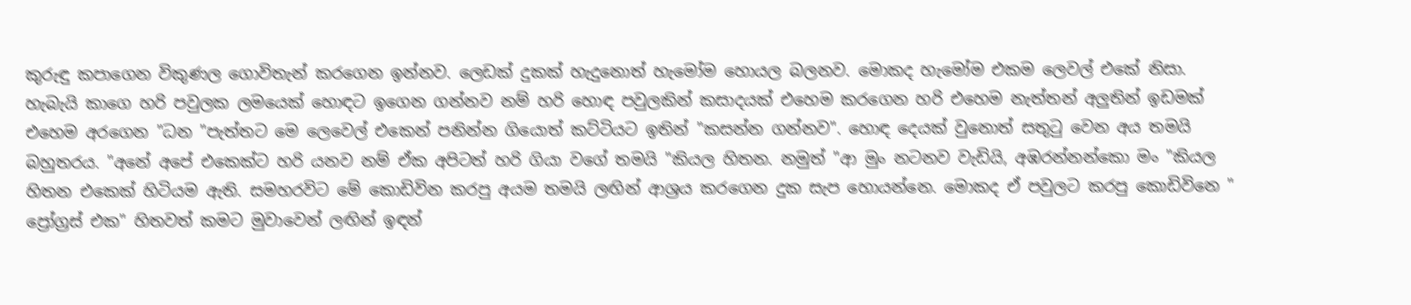කුරුඳු කපාගෙන විකුණල ගොවිතැන් කරගෙන ඉන්නව. ලෙඩක් දුකක් හැදුනොත් හැමෝම හොයල බලනව. මොකද හැමෝම එකම ලෙවල් එකේ නිසා. හැබැයි කාගෙ හරි පවුලක ලමයෙක් හොඳට ඉගෙන ගන්නව නම් හරි හොඳ පවුලකින් කසාදයක් එහෙම කරගෙන හරි එහෙම නැත්තන් අලුතින් ඉඩමක් එහෙම අරගෙන "ධන "පැත්තට මෙ ලෙවෙල් එකෙන් පනින්න ගියොත් කට්ටියට ඉතින් "කසන්න ගන්නව". හොඳ දෙයක් වුනොත් සතු‍ටු වෙන අය තමයි බහුතරය. "අනේ අපේ එකෙක්ට හරි යනව නම් ඒක අපිටත් හරි ගියා වගේ තමයි "කියල හිතන. නමුත් "ආ මුං නටනව වැඩියි, අඹරන්නන්කො මං "කියල හිතන එකෙක් හිටියම ඇති. සමහරවිට මේ කොඩිවින කරපු අයම තමයි ලඟින් ආශ්‍රය කරගෙන දුක සැප හොයන්නෙ. මොකද ඒ පවුලට කරපු කොඩිවිනෙ " ප්‍රෝග්‍රස් එක" හිතවත් කමට මුවාවෙන් ලඟින් ඉඳන්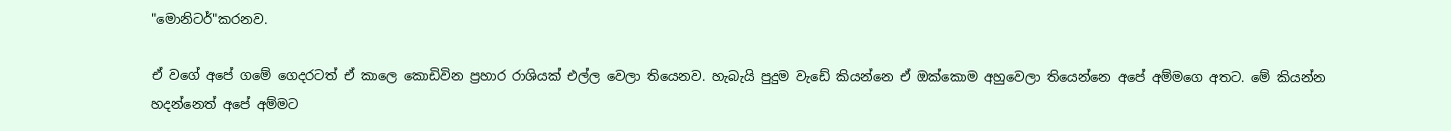"මොනිටර්"කරනව.

ඒ වගේ අපේ ගමේ ගෙදරටත් ඒ කාලෙ කොඩිවින ප්‍රහාර රාශියක් එල්ල වෙලා තියෙනව. හැබැයි පුදුම වැඩේ කියන්නෙ ඒ ඔක්කොම අහුවෙලා තියෙන්නෙ අපේ අම්මගෙ අතට. මේ කියන්න හදන්නෙත් අපේ අම්මට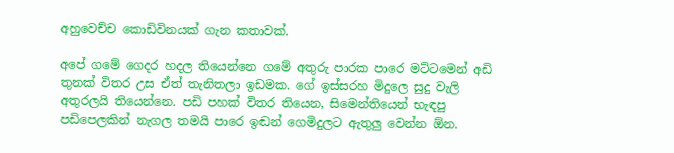අහුවෙච්ච කොඩිවිනයක් ගැන කතාවක්.

අපේ ගමේ ගෙදර හදල තියෙන්නෙ ගමේ අතුරු පාරක පාරෙ මට්ටමෙන් අඩි තුනක් විතර උස ඒත් තැනිතලා ඉඩමක. ගේ ඉස්සරහ මිදුලෙ සුදු වැලි අතුරලයි තියෙන්නෙ. පඩි පහක් විතර තියෙන, සිමෙන්තියෙන් භැඳපු පඩිපෙලකින් නැගල තමයි පාරෙ ඉඬන් ගෙමිදුලට ඇතුලු වෙන්න ඕන.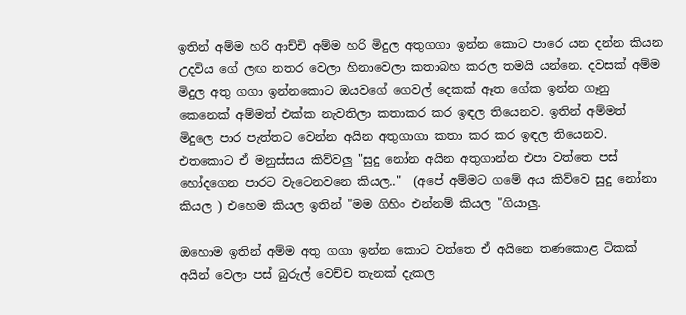ඉතින් අම්ම හරි ආච්චි අම්ම හරි මිදුල අතුගගා ඉන්න කොට පාරෙ යන දන්න කියන උදවිය ගේ ලඟ නතර වෙලා හිනාවෙලා කතාබහ කරල තමයි යන්නෙ. දවසක් අම්ම මිදුල අතු ගගා ඉන්නකොට ඔයවගේ ගෙවල් දෙකක් ඈත ගේක ඉන්න ගෑනු කෙනෙක් අම්මත් එක්ක නැවතිලා කතාකර කර ඉඳල තියෙනව. ඉතින් අම්මත් මිදුලෙ පාර පැත්තට වෙන්න අයින අතුගාගා කතා කර කර ඉඳල තියෙනව. එතකොට ඒ මනුස්සය කිව්වලු "සුදු නෝන අයින අතුගාන්න එපා වත්තෙ පස් හෝදගෙන පාරට වැටෙනවනෙ කියල.."  (අපේ අම්මට ගමේ අය කිව්වෙ සුදු නෝනා කියල ) එහෙම කියල ඉතින් "මම ගිහිං එන්නම් කියල "ගියාලු.

ඔහොම ඉතින් අම්ම අතු ගගා ඉන්න කොට වත්තෙ ඒ අයිනෙ තණකොළ ටිකක් අයින් වෙලා පස් බුරුල් වෙච්ච තැනක් දැකල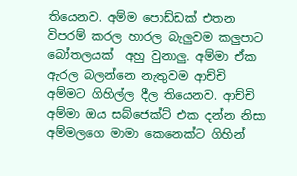තියෙනව. අම්ම පොඩ්ඩක් එතන විපරම් කරල හාරල බැලුවම කලුපාට බෝතලයක්  අහු වුනාලු. අම්මා ඒක ඇරල බලන්නෙ නැතුවම ආච්චි අම්මට ගිහිල්ල දීල තියෙනව. ආච්චි අම්මා ඔය සබ්ජෙක්ට් එක දන්න නිසා අම්මලගෙ මාමා කෙනෙක්ට ගිහින්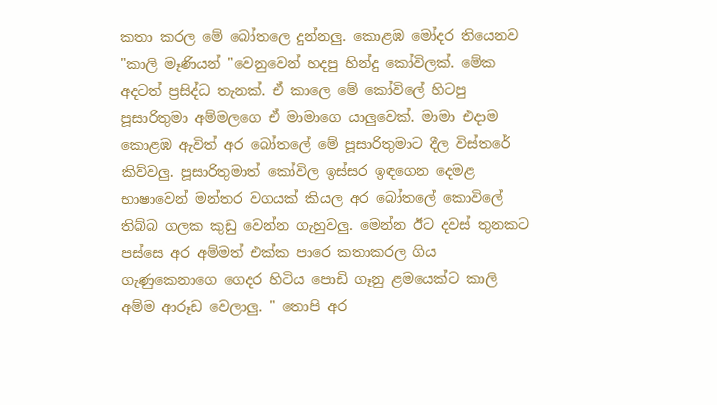කතා කරල මේ බෝතලෙ දුන්නලු. කොළඹ මෝදර තියෙනව "කාලි මෑණියන් "වෙනුවෙන් හදපු හින්දු කෝවිලක්. මේක අදටත් ප්‍රසිද්ධ තැනක්. ඒ කාලෙ මේ කෝවිලේ හිටපු පූසාරිතුමා අම්මලගෙ ඒ මාමාගෙ යාලුවෙක්. මාමා එදාම කොළඹ ඇවිත් අර බෝතලේ මේ පූසාරිතුමාට දීල විස්තරේ කිව්වලු. පූසාරිතුමාත් කෝවිල ඉස්සර ඉඳගෙන දෙමළ භාෂාවෙන් මන්තර වගයක් කියල අර බෝතලේ කොවිලේ තිබ්බ ගලක කුඩු වෙන්න ගැහුවලු. මෙන්න ඊට දවස් තුනකට පස්සෙ අර අම්මත් එක්ක පාරෙ කතාකරල ගිය ගැණුකෙනාගෙ ගෙදර හිටිය පොඩි ගෑනු ළමයෙක්ට කාලි අම්ම ආරූඩ වෙලාලු. " තොපි අර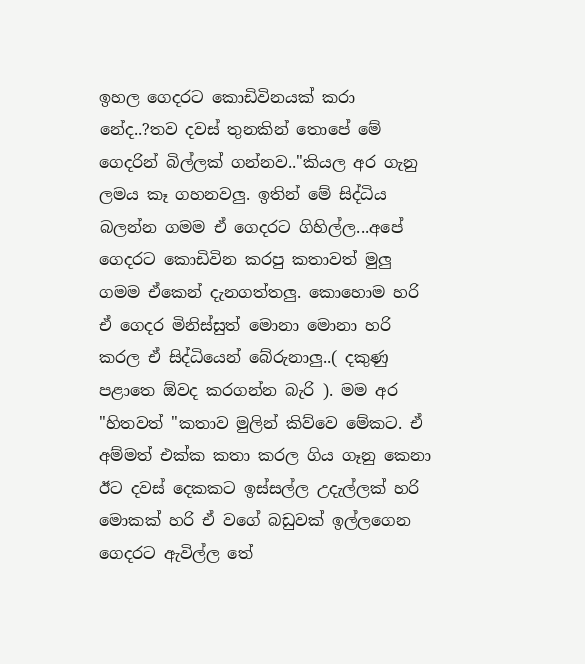ඉහල ගෙදරට කොඩිවිනයක් කරා නේද..?තව දවස් තුනකින් තොපේ මේ ගෙදරින් බිල්ලක් ගන්නව.."කියල අර ගැනු ලමය කෑ ගහනවලු. ඉතින් මේ සිද්ධිය බලන්න ගමම ඒ ගෙදරට ගිහිල්ල...අපේ ගෙදරට කොඩිවින කරපු කතාවත් මුලු ගමම ඒකෙන් දැනගත්තලු. කොහොම හරි ඒ ගෙදර මිනිස්සුත් මොනා මොනා හරි කරල ඒ සිද්ධියෙන් බේරුනාලු..( දකුණු පළාතෙ ඕවද කරගන්න බැරි ). මම අර "හිතවත් "කතාව මුලින් කිව්වෙ මේකට. ඒ අම්මත් එක්ක කතා කරල ගිය ගෑනු කෙනා ඊට දවස් දෙකකට ඉස්සල්ල උදැල්ලක් හරි මොකක් හරි ඒ වගේ බඩුවක් ඉල්ලගෙන ගෙදරට ඇවිල්ල තේ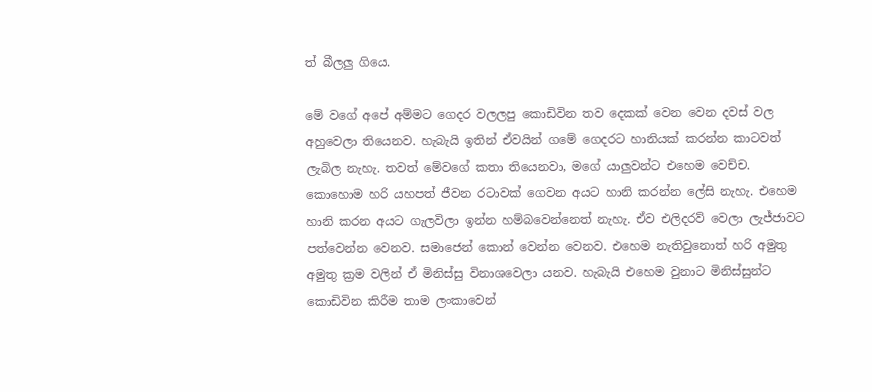ත් බීලලු ගියෙ.

මේ වගේ අපේ අම්මට ගෙදර වලලපු කොඩිවින තව දෙකක් වෙන වෙන දවස් වල අහුවෙලා තියෙනව. හැබැයි ඉතින් ඒවයින් ගමේ ගෙදරට හානියක් කරන්න කාටවත් ලැබිල නැහැ. තවත් මේවගේ කතා තියෙනවා, මගේ යාලුවන්ට එහෙම වෙච්ච. කොහොම හරි යහපත් ජීවන රටාවක් ගෙවන අයට හානි කරන්න ලේසි නැහැ. එහෙම හානි කරන අයට ගැලවිලා ඉන්න හම්බවෙන්නෙත් නැහැ. ඒව එලිදරව් වෙලා ලැජ්ජාවට පත්වෙන්න වෙනව. සමාජෙන් කොන් වෙන්න වෙනව. එහෙම නැතිවුනොත් හරි අමුතු අමුතු ක්‍රම වලින් ඒ මිනිස්සු විනාශවෙලා යනව. හැබැයි එහෙම වුනාට මිනිස්සුන්ට කොඩිවින කිරීම තාම ලංකාවෙන්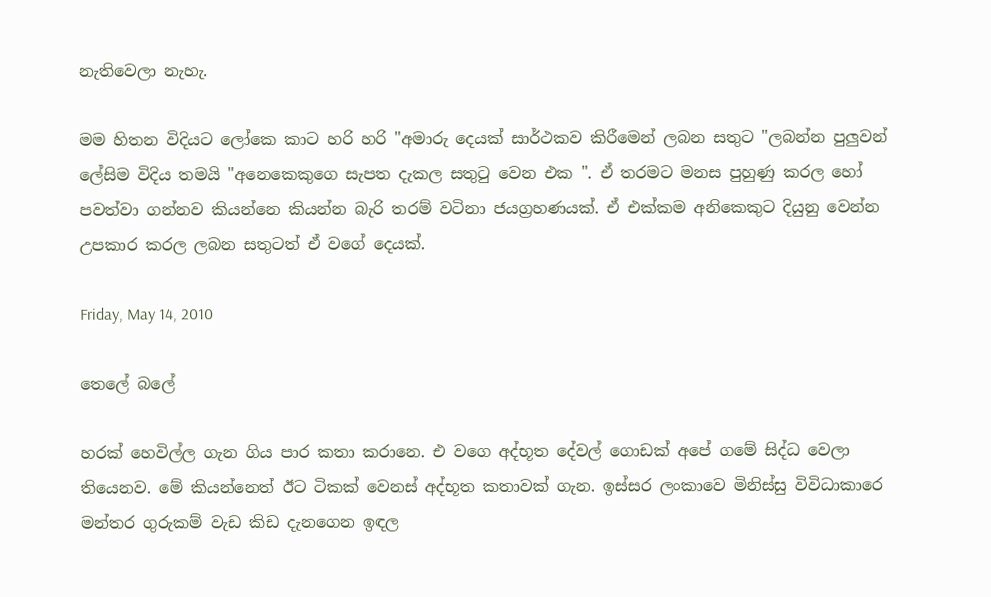නැතිවෙලා නැහැ.

මම හිතන විදියට ලෝකෙ කාට හරි හරි "අමාරු දෙයක් සාර්ථකව කිරීමෙන් ලබන සතුට "ලබන්න පුලුවන් ලේසිම විදිය තමයි "අනෙකෙකුගෙ සැපත දැකල සතු‍ටු වෙන එක ". ඒ තරමට මනස පුහුණු කරල හෝ පවත්වා ගන්නව කියන්නෙ කියන්න බැරි තරම් වටිනා ජයග්‍රහණයක්. ඒ එක්කම අනිකෙකුට දියුනු වෙන්න උපකාර කරල ලබන සතුටත් ඒ වගේ දෙයක්.

Friday, May 14, 2010

තෙලේ බලේ

හරක් හෙවිල්ල ගැන ගිය පාර කතා කරානෙ. එ වගෙ අද්භූත දේවල් ගොඩක් අපේ ගමේ සිද්ධ වෙලා තියෙනව. මේ කියන්නෙත් ඊට ටිකක් වෙනස් අද්භූත කතාවක් ගැන. ඉස්සර ලංකාවෙ මිනිස්සු විවිධාකාරෙ මන්තර ගුරුකම් වැඩ කිඩ දැනගෙන ඉඳල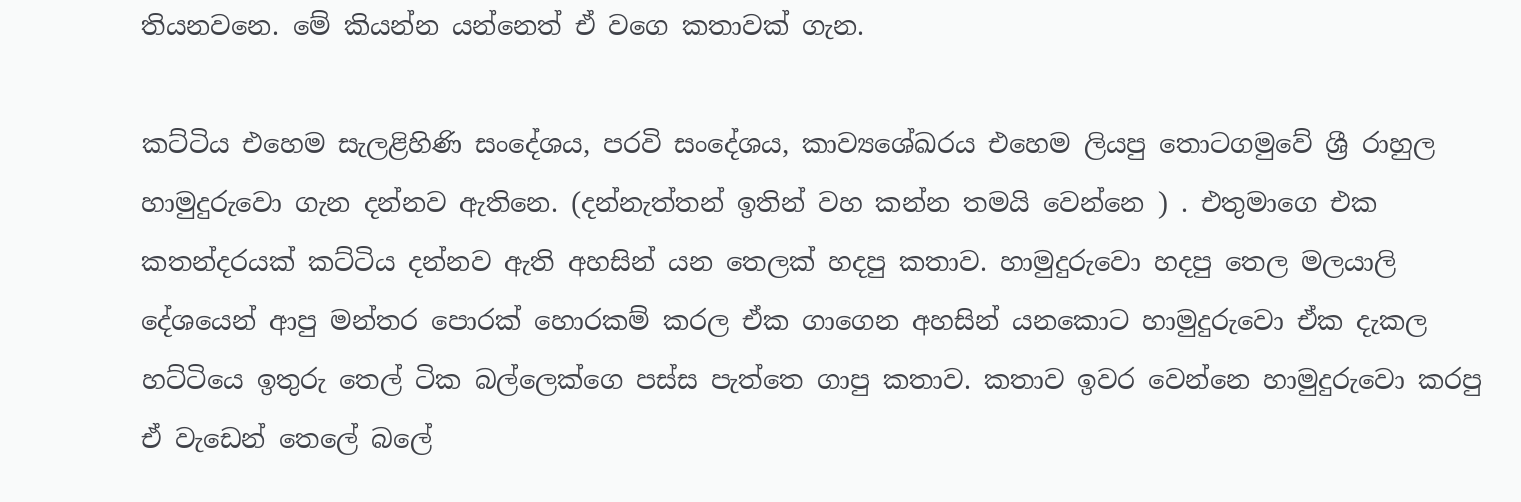තියනවනෙ. මේ කියන්න යන්නෙත් ඒ වගෙ කතාවක් ගැන.

කට්ටිය එහෙම සැලළිහිණි සංදේශය, පරවි සංදේශය, කාව්‍යශේඛරය එහෙම ලියපු තොටගමුවේ ශ්‍රී රාහුල හාමුදුරුවො ගැන දන්නව ඇතිනෙ. (දන්නැත්තන් ඉතින් වහ කන්න තමයි වෙන්නෙ ) . එතුමාගෙ එක කතන්දරයක් කට්ටිය දන්නව ඇති අහසින් යන තෙලක් හදපු කතාව. හාමුදුරුවො හදපු තෙල මලයාලි දේශයෙන් ආපු මන්තර පොරක් හොරකම් කරල ඒක ගාගෙන අහසින් යනකොට හාමුදුරුවො ඒක දැකල හට්ටියෙ ඉතුරු තෙල් ටික බල්ලෙක්ගෙ පස්ස පැත්තෙ ගාපු කතාව. කතාව ඉවර වෙන්නෙ හාමුදුරුවො කරපු ඒ වැඩෙන් තෙලේ බලේ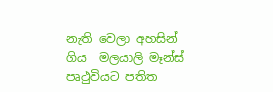නැති වෙලා අහසින් ගිය  මලයාලි මෑන්ස් පෘථුවියට පතිත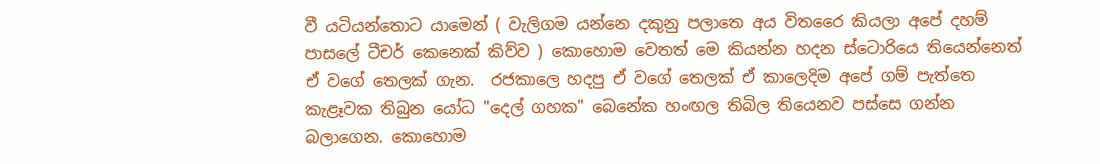වී යටියන්තොට යාමෙන් ( වැලිගම යන්නෙ දකුනු පලාතෙ අය විතරෛ කියලා අපේ දහම් පාසලේ ටීචර් කෙනෙක් කිව්ව ) කොහොම වෙතත් මෙ කියන්න හදන ස්ටොරියෙ තියෙන්නෙත් ඒ වගේ තෙලක් ගැන.  රජකාලෙ හදපු ඒ වගේ තෙලක් ඒ කාලෙදිම අපේ ගම් පැත්තෙ කැළෑවක තිබුන යෝධ "දෙල් ගහක" බෙනේක හංඟල තිබිල තියෙනව පස්සෙ ගන්න බලාගෙන. කොහොම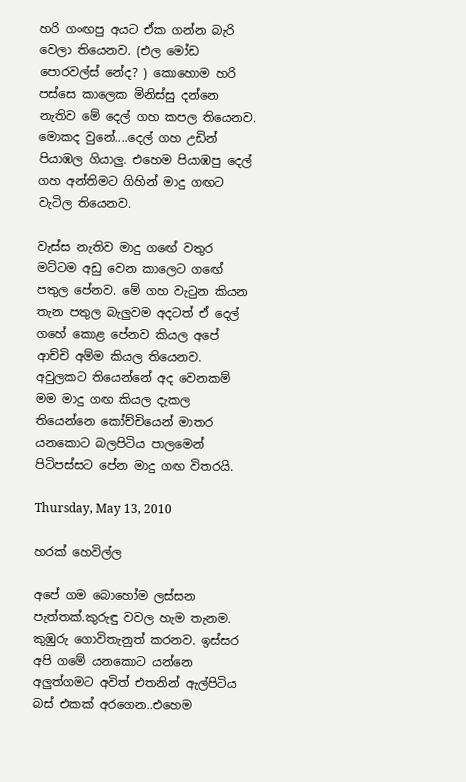හරි ගංඟපු අයට ඒක ගන්න බැරි වෙලා තියෙනව. (එල මෝඩ පොරවල්ස් නේද? ) කොහොම හරි පස්සෙ කාලෙක මිනිස්සු දන්නෙ නැතිව මේ දෙල් ගහ කපල තියෙනව. මොකද වුනේ....දෙල් ගහ උඩින් පියාඹල ගියාලු. එහෙම පියාඹපු දෙල් ගහ අන්තිමට ගිහින් මාදු ගඟට වැටිල තියෙනව.

වැස්ස නැතිව මාදු ගඟේ වතුර මට්ටම අඩු වෙන කාලෙට ගඟේ පතුල පේනව. මේ ගහ වැ‍ටුන කියන තැන පතුල බැලුවම අදටත් ඒ දෙල් ගහේ කොළ පේනව කියල අපේ ආච්චි අම්ම කියල තියෙනව. අවුලකට තියෙන්නේ අද වෙනකම් මම මාදු ගඟ කියල දැකල තියෙන්නෙ කෝච්චියෙන් මාතර යනකොට බලපිටිය පාලමෙන් පිටිපස්සට පේන මාදු ගඟ විතරයි.

Thursday, May 13, 2010

හරක් හෙවිල්ල

අපේ ගම බොහෝම ලස්සන පැත්තක්.කුරුඳු වවල හැම තැනම. කුඹුරු ගොවිතැනුත් කරනව. ඉස්සර අපි ගමේ යනකොට යන්නෙ අලුත්ගමට අවිත් එතනින් ඇල්පිටිය බස් එකක් අරගෙන..එහෙම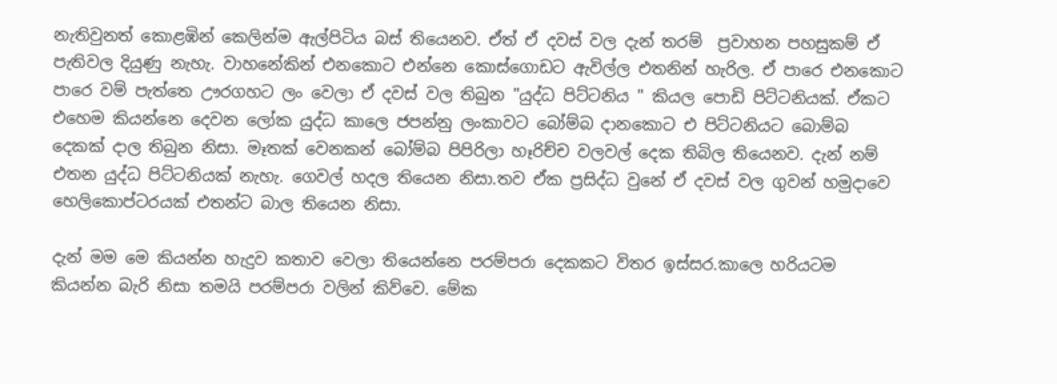නැතිවුනත් කොළඹින් කෙලින්ම ඇල්පිටිය බස් තියෙනව. ඒත් ඒ දවස් වල දැන් තරම්  ප්‍රවාහන පහසුකම් ඒ පැතිවල දියුණු නැහැ. වාහනේකින් එනකොට එන්නෙ කොස්ගොඩට ඇවිල්ල එතනින් හැරිල. ඒ පාරෙ එනකොට පාරෙ වම් පැත්තෙ ඌරගහට ලං වෙලා ඒ දවස් වල තිබුන "යුද්ධ පිට්ටනිය " කියල පොඩි පිට්ටනියක්. ඒකට එහෙම කියන්නෙ දෙවන ලෝක යුද්ධ කාලෙ ජපන්නු ලංකාවට බෝම්බ දානකොට එ පිට්ටනියට බොම්බ දෙකක් දාල තිබුන නිසා. මෑතක් වෙනකන් බෝම්බ පිපිරිලා හෑරිච්ච වලවල් දෙක තිබිල තියෙනව. දැන් නම් එතන යුද්ධ පිට්ටනියක් නැහැ. ගෙවල් හදල තියෙන නිසා.තව ඒක ප්‍රසිද්ධ වුනේ ඒ දවස් වල ගුවන් හමුදාවෙ හෙලිකොප්ටරයක් එතන්ට බාල තියෙන නිසා.

දැන් මම මෙ කියන්න හැදුව කතාව වෙලා තියෙන්නෙ පරම්පරා දෙකකට විතර ඉස්සර.කාලෙ හරියටම කියන්න බැරි නිසා තමයි පරම්පරා වලින් කිව්වෙ. මේක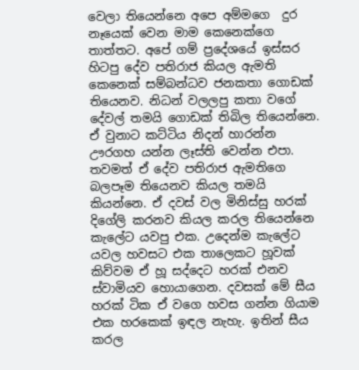වෙලා තියෙන්නෙ අපෙ අම්මගෙ  දුර නෑයෙක් වෙන මාම කෙනෙක්ගෙ තාත්තට. අපේ ගම් ප්‍රදේශයේ ඉස්සර හිටපු දේව පතිරාජ කියල ඇමති කෙනෙක් සම්බන්ධව ජනකතා ගොඩක් තියෙනව. නිධන් වලලපු කතා වගේ දේවල් තමයි ගොඩක් තිබිල තියෙන්නෙ. ඒ වුනාට කට්ටිය නිදන් හාරන්න ඌරගහ යන්න ලෑස්ති වෙන්න එපා. තවමත් ඒ දේව පතිරාජ ඇමතිගෙ බලපෑම තියෙනව කියල තමයි කියන්නෙ. ඒ දවස් වල මිනිස්සු හරක් දිගේලි කරනව කියල කරල තියෙන්නෙ කැලේට යවපු එක. උදෙන්ම කැලේට යවල හවසට එක තාලෙකට හූවක් කිව්වම ඒ හූ සද්දෙට හරක් එනව ස්වාමියව හොයාගෙන. දවසක් මේ සීය හරක් ටික ඒ වගෙ හවස ගන්න ගියාම එක හරකෙක් ඉඳල නැහැ. ඉතින් සීය කරල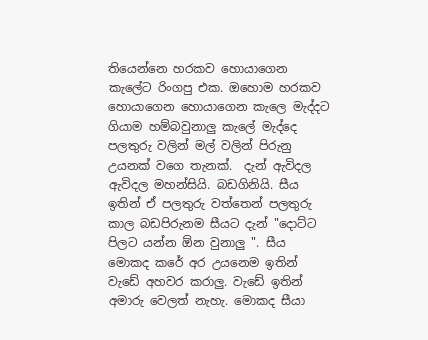තියෙන්නෙ හරකව හොයාගෙන කැලේට රිංගපු එක. ඔහොම හරකව හොයාගෙන හොයාගෙන කැලෙ මැද්දට ගියාම හම්බවුනාලු කැලේ මැද්දෙ පලතුරු වලින් මල් වලින් පිරුනු උයනක් වගෙ තැනක්.  දැන් ඇවිදල ඇවිදල මහන්සියි. බඩගිනියි. සීය ඉතින් ඒ පලතුරු වත්තෙන් පලතුරු කාල බඩපිරුනම සීයට දැන් "දොට්ට පිලට යන්න ඕන වුනාලු ". සීය මොකද කරේ අර උයනෙම ඉතින් වැඩේ අහවර කරාලු. වැඩේ ඉතින් අමාරු වෙලත් නැහැ. මොකද සීයා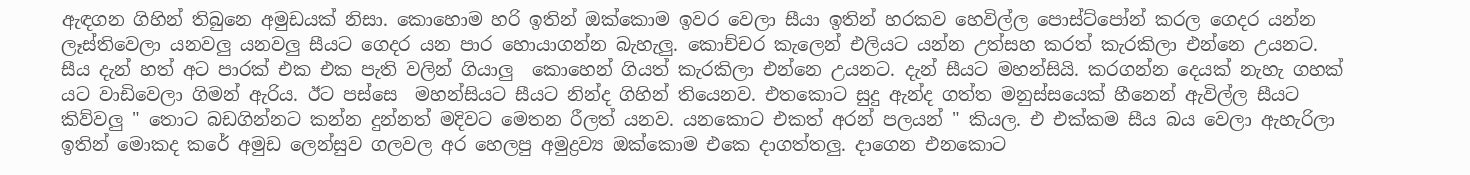ඇඳගන ගිහින් තිබුනෙ අමුඩයක් නිසා. කොහොම හරි ඉතින් ඔක්කොම ඉවර වෙලා සීයා ඉතින් හරකව හෙවිල්ල පොස්ට්පෝන් කරල ගෙදර යන්න ලෑස්තිවෙලා යනවලු යනවලු සීයට ගෙදර යන පාර හොයාගන්න බැහැලු. කොච්චර කැලෙන් එලියට යන්න උත්සහ කරත් කැරකිලා එන්නෙ උයනට. සීය දැන් හත් අට පාරක් එක එක පැති වලින් ගියාලු  කොහෙන් ගියත් කැරකිලා එන්නෙ උයනට. දැන් සීයට මහන්සියි. කරගන්න දෙයක් නැහැ ගහක් යට වාඩිවෙලා ගිමන් ඇරිය. ඊට පස්සෙ  මහන්සියට සීයට නින්ද ගිහින් තියෙනව. එතකොට සුදු ඇන්ද ගත්ත මනුස්සයෙක් හීනෙන් ඇවිල්ල සීයට කිව්වලු " තොට බඩගින්නට කන්න දුන්නත් මදිවට මෙතන රීලත් යනව. යනකොට එකත් අරන් පලයන් " කියල. එ එක්කම සීය බය වෙලා ඇහැරිලා ඉතින් මොකද කරේ අමුඩ ලෙන්සුව ගලවල අර හෙලපු අමුද්‍රව්‍ය ඔක්කොම එකෙ දාගත්තලු. දාගෙන එනකොට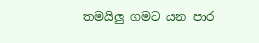තමයිලු ගමට යන පාර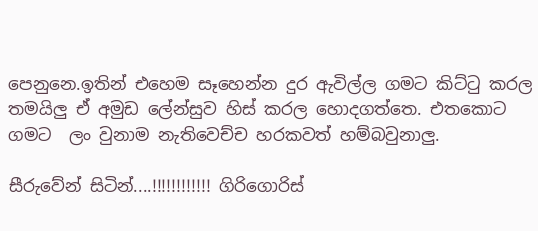පෙනුනෙ.ඉතින් එහෙම සෑහෙන්න දුර ඇවිල්ල ගමට කිට්‍ටු කරල තමයිලු ඒ අමුඩ ලේන්සුව හිස් කරල හොදගත්තෙ. එතකොට ගමට  ලං වුනාම නැතිවෙච්ච හරකවත් හම්බවුනාලු.

සීරුවේන් සිටින්....!!!!!!!!!!!! ගිරිගොරිස්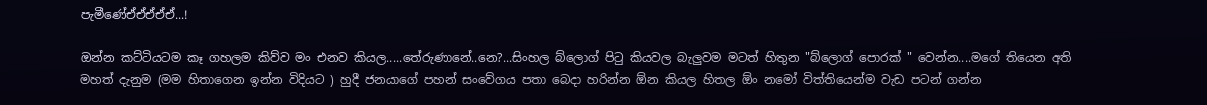පැමීණේඒඒඒඒඒ...!

ඔන්න කට්ටියටම කෑ ගහලම කිව්ව මං එනව කියල.....තේරුණානේ..නෙ?...සිංහල බ්ලොග් පි‍ටු කියවල බැලුවම මටත් හිතුන "බ්ලොග් පොරක් " වෙන්න....මගේ තියෙන අති මහත් දැනුම (මම හිතාගෙන ඉන්න විදියට ) හුදී ජනයාගේ පහන් සංවේගය පතා බෙදා හරින්න ඕන කියල හිතල ඕං නමෝ විත්තියෙන්ම වැඩ පටන් ගන්න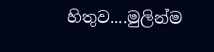හිතුව....මුලින්ම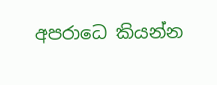අපරාධෙ කියන්න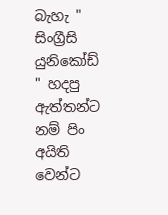බැහැ " සිංග්‍රීසි යුනිකෝඩ් " හදපු ඇත්තන්ට නම් පිං අයිති වෙන්ට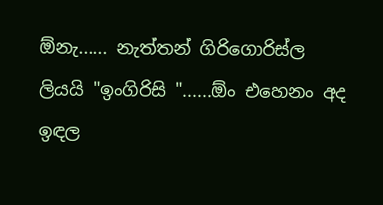ඕනැ...... නැත්තන් ගිරිගොරිස්ල ලියයි "ඉංගිරිසි "......ඕං එහෙනං අද ඉඳල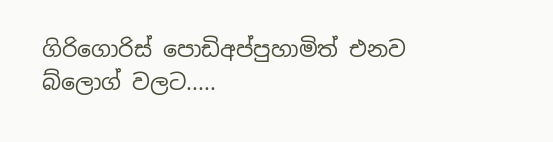ගිරිගොරිස් පොඩිඅප්පුහාමිත් එනව බ්ලොග් වලට.....